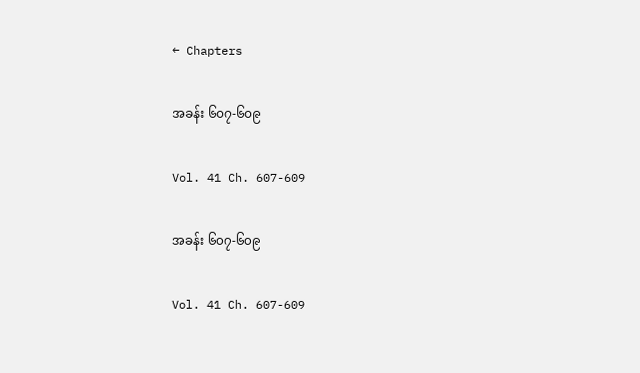← Chapters

အခန်း ၆၀၇-၆၀၉

Vol. 41 Ch. 607-609

အခန်း ၆၀၇-၆၀၉

Vol. 41 Ch. 607-609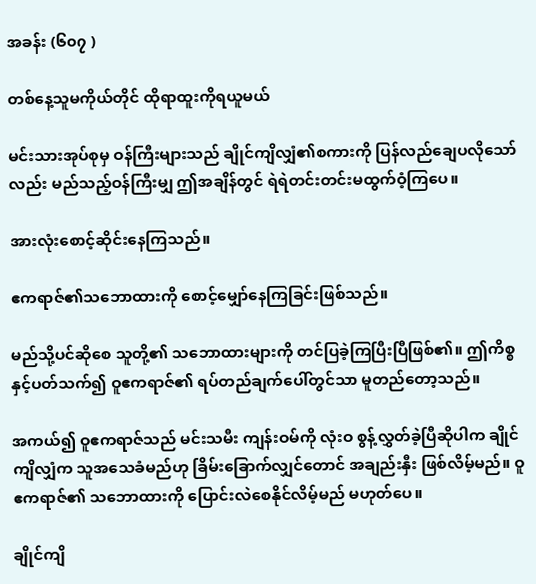အခန်း (၆၀၇ )

တစ်နေ့သူမကိုယ်တိုင် ထိုရာထူးကိုရယူမယ်

မင်းသားအုပ်စုမှ ဝန်ကြီးများသည် ချိုင်ကျိလျှံ၏စကားကို ပြန်လည်ချေပလိုသော်လည်း မည်သည့်ဝန်ကြီးမျှ ဤအချိန်တွင် ရဲရဲတင်းတင်းမထွက်ဝံ့ကြပေ။

အားလုံးစောင့်ဆိုင်းနေကြသည်။

ဧကရာဇ်၏သဘောထားကို စောင့်မျှော်နေကြခြင်းဖြစ်သည်။

မည်သို့ပင်ဆိုစေ သူတို့၏ သဘောထားများကို တင်ပြခဲ့ကြပြီးပြီဖြစ်၏။ ဤကိစ္စနှင့်ပတ်သက်၍ ဝူဧကရာဇ်၏ ရပ်တည်ချက်ပေါ်တွင်သာ မူတည်တော့သည်။

အကယ်၍ ဝူဧကရာဇ်သည် မင်းသမီး ကျန်းဝမ်ကို လုံးဝ စွန့်လွှတ်ခဲ့ပြီဆိုပါက ချိုင်ကျိလျှံက သူအသေခံမည်ဟု ခြိမ်းခြောက်လျှင်တောင် အချည်းနှီး ဖြစ်လိမ့်မည်။ ဝူဧကရာဇ်၏ သဘောထားကို ပြောင်းလဲစေနိုင်လိမ့်မည် မဟုတ်ပေ။

ချိုင်ကျိ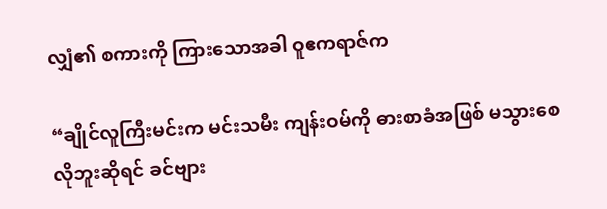လျှံ၏ စကားကို ကြားသောအခါ ဝူဧကရာဇ်က

“ချိုင်လူကြီးမင်းက မင်းသမီး ကျန်းဝမ်ကို ဓားစာခံအဖြစ် မသွားစေလိုဘူးဆိုရင် ခင်ဗျား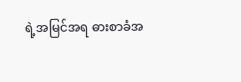ရဲ့အမြင်အရ ဓားစာခံအ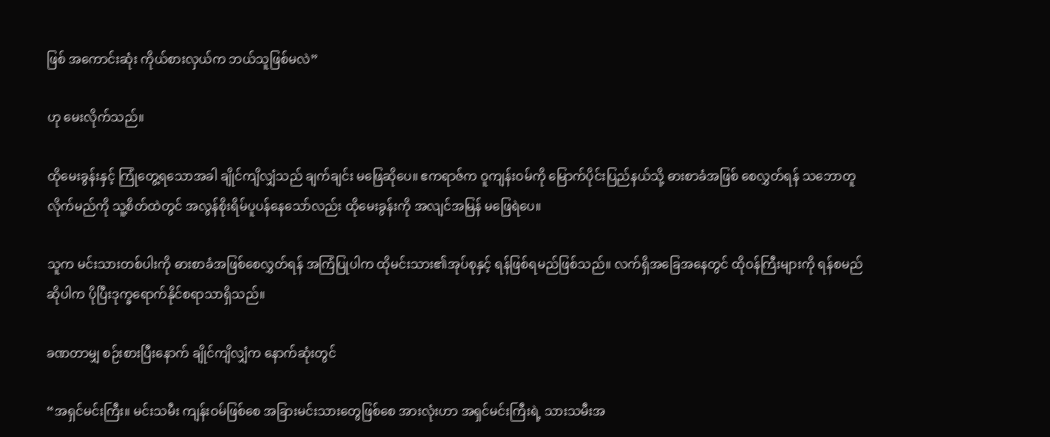ဖြစ် အကောင်းဆုံး ကိုယ်စားလှယ်က ဘယ်သူဖြစ်မလဲ”

ဟု မေးလိုက်သည်။

ထိုမေးခွန်းနှင့် ကြုံတွေ့ရသောအခါ ချိုင်ကျိလျှံသည် ချက်ချင်း မဖြေဆိုပေ။ ဧကရာဇ်က ဝူကျန်းဝမ်ကို မြောက်ပိုင်းပြည်နယ်သို့ ဓားစာခံအဖြစ် စေလွှတ်ရန် သဘောတူလိုက်မည်ကို သူ့စိတ်ထဲတွင် အလွန်စိုးရိမ်ပူပန်နေသော်လည်း ထိုမေးခွန်းကို အလျင်အမြန် မဖြေရဲပေ။

သူက မင်းသားတစ်ပါးကို ဓားစာခံအဖြစ်စေလွှတ်ရန် အကြံပြုပါက ထိုမင်းသား၏အုပ်စုနှင့် ရန်ဖြစ်ရမည်ဖြစ်သည်။ လက်ရှိအခြေအနေတွင် ထိုဝန်ကြီးများကို ရန်စမည်ဆိုပါက ပိုပြီးဒုက္ခရောက်နိုင်စရာသာရှိသည်။

ခဏတာမျှ စဉ်းစားပြီးနောက် ချိုင်ကျိလျှံက နောက်ဆုံးတွင်

“အရှင်မင်းကြီး။ မင်းသမီး ကျန်းဝမ်ဖြစ်စေ အခြားမင်းသားတွေဖြစ်စေ အားလုံးဟာ အရှင်မင်းကြီးရဲ့ သားသမီးအ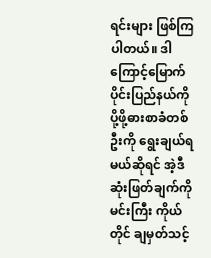ရင်းများ ဖြစ်ကြပါတယ်။ ဒါကြောင့်မြောက်ပိုင်းပြည်နယ်ကို ပို့ဖို့ဓားစာခံတစ်ဦးကို ရွေးချယ်ရမယ်ဆိုရင် အဲ့ဒီ ဆုံးဖြတ်ချက်ကို မင်းကြီး ကိုယ်တိုင် ချမှတ်သင့်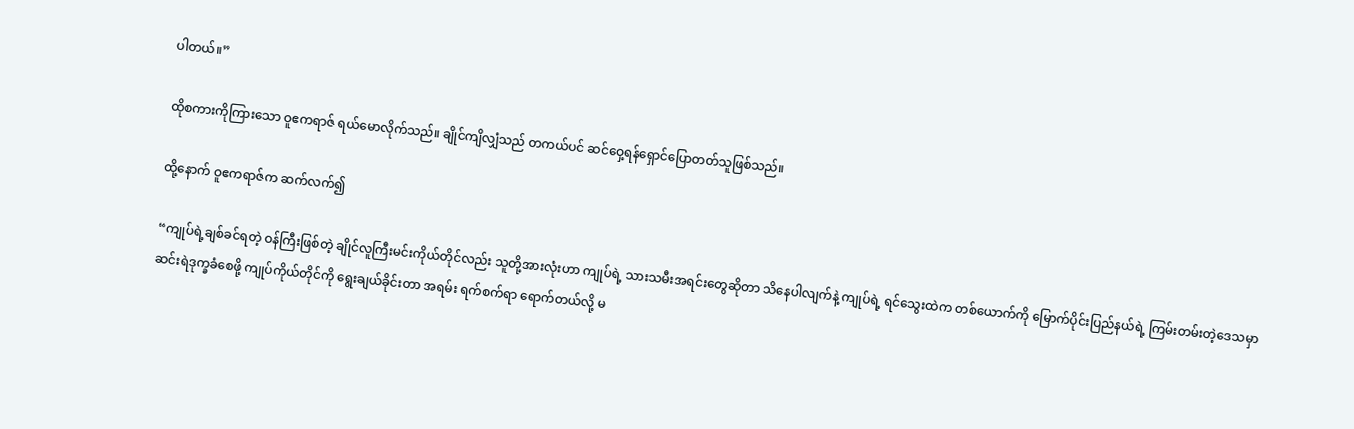ပါတယ်။”

ထိုစကားကိုကြားသော ဝူဧကရာဇ် ရယ်မောလိုက်သည်။ ချိုင်ကျိလျှံသည် တကယ်ပင် ဆင်ဝှေ့ရန်ရှောင်ပြောတတ်သူဖြစ်သည်။

ထို့နောက် ဝူဧကရာဇ်က ဆက်လက်၍

“ကျုပ်ရဲ့ချစ်ခင်ရတဲ့ ဝန်ကြီးဖြစ်တဲ့ ချိုင်လူကြီးမင်းကိုယ်တိုင်လည်း သူတို့အားလုံးဟာ ကျုပ်ရဲ့ သားသမီးအရင်းတွေဆိုတာ သိနေပါလျက်နဲ့ ကျုပ်ရဲ့ ရင်သွေးထဲက တစ်ယောက်ကို မြောက်ပိုင်းပြည်နယ်ရဲ့ ကြမ်းတမ်းတဲ့ဒေသမှာ ဆင်းရဲဒုက္ခခံစေဖို့ ကျုပ်ကိုယ်တိုင်ကို ရွေးချယ်ခိုင်းတာ အရမ်း ရက်စက်ရာ ရောက်တယ်လို့ မ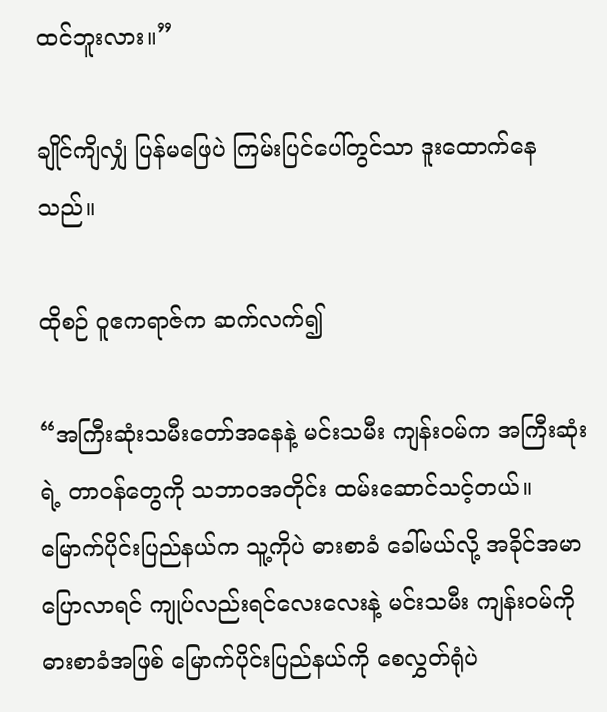ထင်ဘူးလား။”

ချိုင်ကျိလျှံ ပြန်မဖြေပဲ ကြမ်းပြင်ပေါ်တွင်သာ ဒူးထောက်နေသည်။

ထိုစဉ် ဝူဧကရာဇ်က ဆက်လက်၍

“အကြီးဆုံးသမီးတော်အနေနဲ့ မင်းသမီး ကျန်းဝမ်က အကြီးဆုံးရဲ့ တာဝန်တွေကို သဘာဝအတိုင်း ထမ်းဆောင်သင့်တယ်။ မြောက်ပိုင်းပြည်နယ်က သူ့ကိုပဲ ဓားစာခံ ခေါ်မယ်လို့ အခိုင်အမာ ပြောလာရင် ကျုပ်လည်းရင်လေးလေးနဲ့ မင်းသမီး ကျန်းဝမ်ကို ဓားစာခံအဖြစ် မြောက်ပိုင်းပြည်နယ်ကို စေလွှတ်ရုံပဲ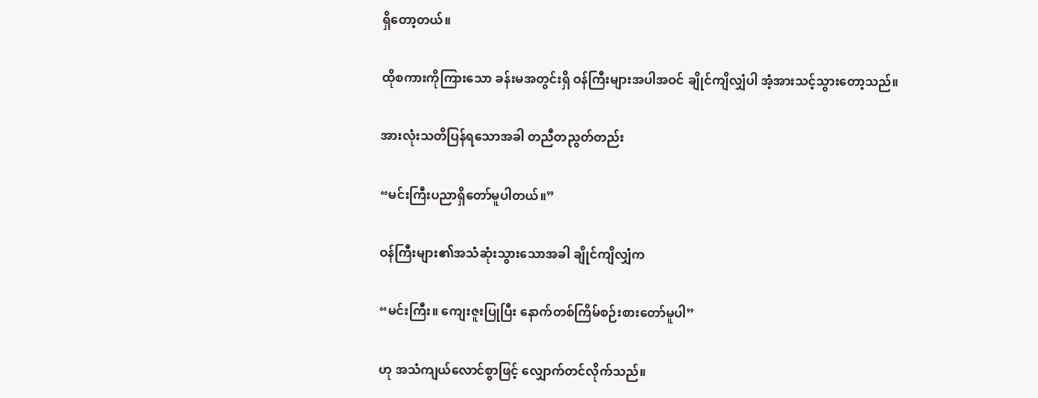ရှိတော့တယ်။

ထိုစကားကိုကြားသော ခန်းမအတွင်းရှိ ဝန်ကြီးများအပါအဝင် ချိုင်ကျိလျှံပါ အံ့အားသင့်သွားတော့သည်။

အားလုံးသတိပြန်ရသောအခါ တညီတညွတ်တည်း

“မင်းကြီးပညာရှိတော်မူပါတယ်။”

ဝန်ကြီးများ၏အသံဆုံးသွားသောအခါ ချိုင်ကျိလျှံက

“မင်းကြီး။ ကျေးဇူးပြုပြီး နောက်တစ်ကြိမ်စဉ်းစားတော်မူပါ”

ဟု အသံကျယ်လောင်စွာဖြင့် လျှောက်တင်လိုက်သည်။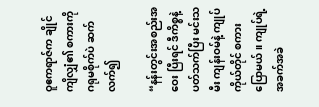ဝူဧကရာဇ်က ချိုင်ကျိလျှံ၏ စကားကို ဂရုမစိုက်ပဲ ဆက်လက်၍

“နန်းတွင်းအစည်းအဝေး ပြီးရင် ဒီကိစ္စနဲ့ပတ်သက်ပြီး မင်းသမီး ကျန်းဝမ်နဲ့ ကျုပ်ကိုယ်တိုင် စကားပြောမယ်။ ကျုပ်ရဲ့ အခက်အခဲ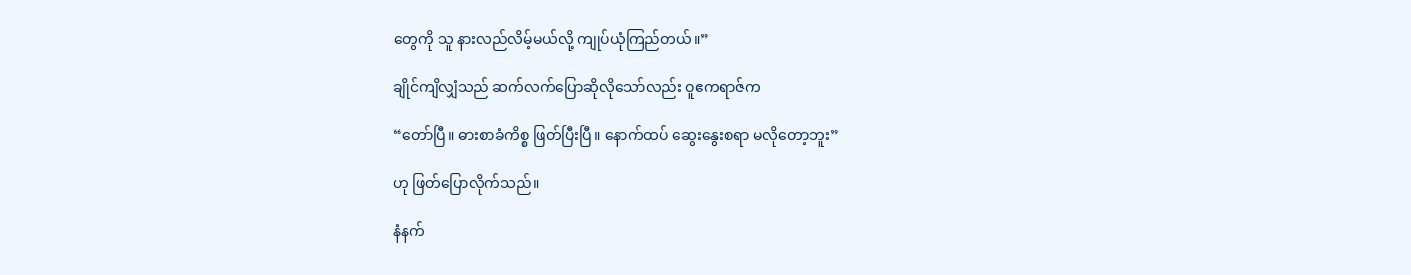တွေကို သူ နားလည်လိမ့်မယ်လို့ ကျုပ်ယုံကြည်တယ်။”

ချိုင်ကျိလျှံသည် ဆက်လက်ပြောဆိုလိုသော်လည်း ဝူဧကရာဇ်က

“တော်ပြီ။ ဓားစာခံကိစ္စ ဖြတ်ပြီးပြီ။ နောက်ထပ် ဆွေးနွေးစရာ မလိုတော့ဘူး”

ဟု ဖြတ်ပြောလိုက်သည်။

နံနက်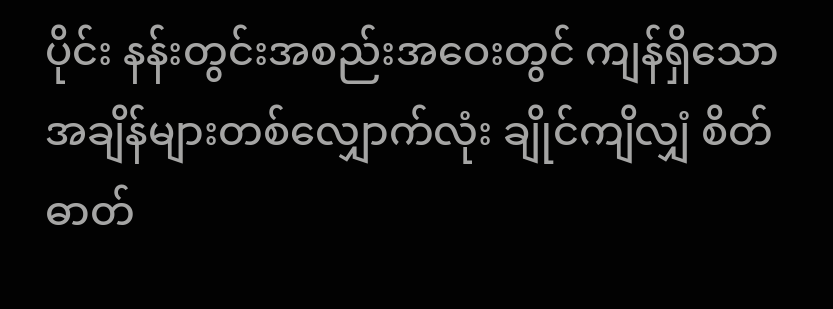ပိုင်း နန်းတွင်းအစည်းအဝေးတွင် ကျန်ရှိသော အချိန်များတစ်လျှောက်လုံး ချိုင်ကျိလျှံ စိတ်ဓာတ်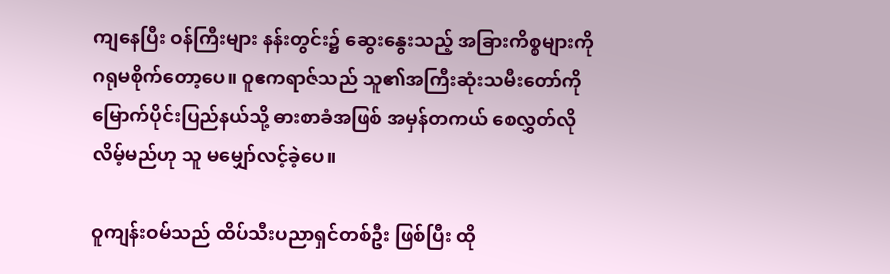ကျနေပြီး ဝန်ကြီးများ နန်းတွင်း၌ ဆွေးနွေးသည့် အခြားကိစ္စများကို ဂရုမစိုက်တော့ပေ။ ဝူဧကရာဇ်သည် သူ၏အကြီးဆုံးသမီးတော်ကို မြောက်ပိုင်းပြည်နယ်သို့ ဓားစာခံအဖြစ် အမှန်တကယ် စေလွှတ်လိုလိမ့်မည်ဟု သူ မမျှော်လင့်ခဲ့ပေ။

ဝူကျန်းဝမ်သည် ထိပ်သီးပညာရှင်တစ်ဦး ဖြစ်ပြီး ထို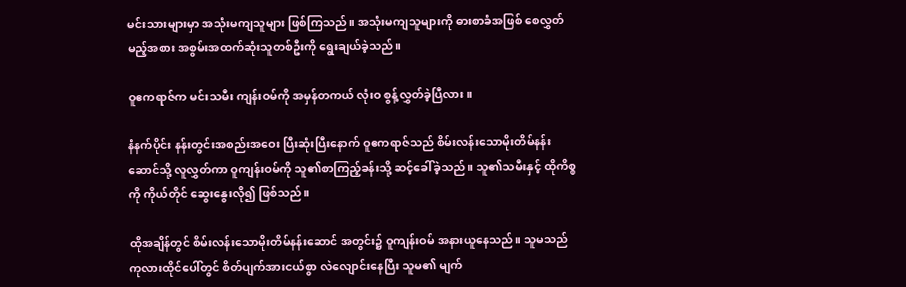မင်းသားများမှာ အသုံးမကျသူများ ဖြစ်ကြသည်။ အသုံးမကျသူများကို ဓားစာခံအဖြစ် စေလွှတ်မည့်အစား အစွမ်းအထက်ဆုံးသူတစ်ဦးကို ရွေးချယ်ခဲ့သည်။

ဝူဧကရာဇ်က မင်းသမီး ကျန်းဝမ်ကို အမှန်တကယ် လုံးဝ စွန့်လွှတ်ခဲ့ပြီလား။

နံနက်ပိုင်း နန်းတွင်းအစည်းအဝေး ပြီးဆုံးပြီးနောက် ဝူဧကရာဇ်သည် စိမ်းလန်း‌သောမိုးတိမ်နန်းဆောင်သို့ လူလွှတ်ကာ ဝူကျန်းဝမ်ကို သူ၏စာကြည့်ခန်းသို့ ဆင့်ခေါ်ခဲ့သည်။ သူ၏သမီးနှင့် ထိုကိစ္စကို ကိုယ်တိုင် ဆွေးနွေးလို၍ ဖြစ်သည်။

ထိုအချိန်တွင် စိမ်းလန်း‌သောမိုးတိမ်နန်းဆောင် အတွင်း၌ ဝူကျန်းဝမ် အနားယူနေသည်။ သူမသည် ကုလားထိုင်ပေါ်တွင် စိတ်ပျက်အားငယ်စွာ လဲလျောင်းနေပြီး သူမ၏ မျက်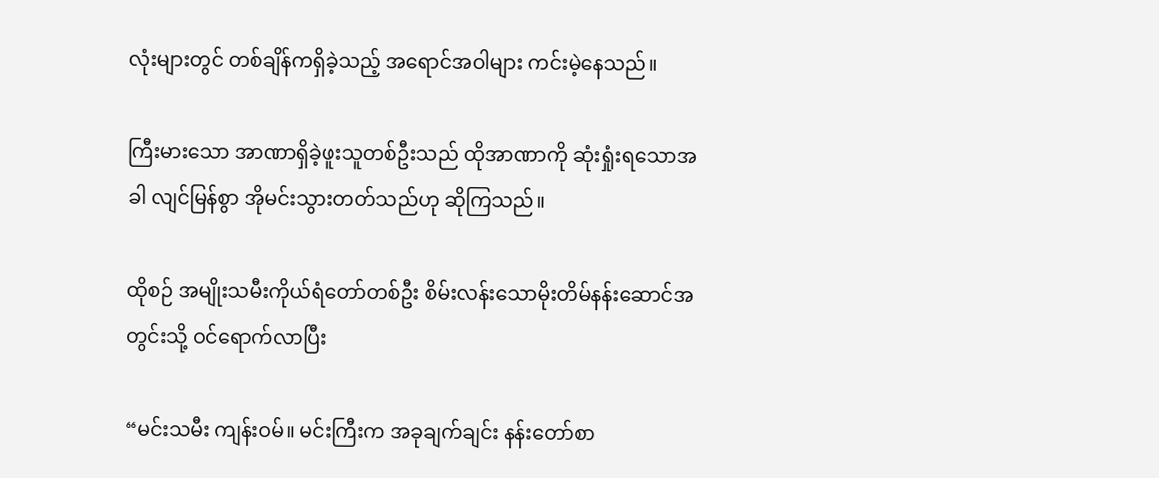လုံးများတွင် တစ်ချိန်ကရှိခဲ့သည့် အရောင်အဝါများ ကင်းမဲ့နေသည်။

ကြီးမားသော အာဏာရှိခဲ့ဖူးသူတစ်ဦးသည် ထိုအာဏာကို ဆုံးရှုံးရသောအခါ လျင်မြန်စွာ အိုမင်းသွားတတ်သည်ဟု ဆိုကြသည်။

ထိုစဉ် အမျိုးသမီးကိုယ်ရံတော်တစ်ဦး စိမ်းလန်း‌သောမိုးတိမ်နန်းဆောင်အတွင်းသို့ ဝင်ရောက်လာပြီး

“မင်းသမီး ကျန်းဝမ်။ မင်းကြီးက အခုချက်ချင်း နန်းတော်စာ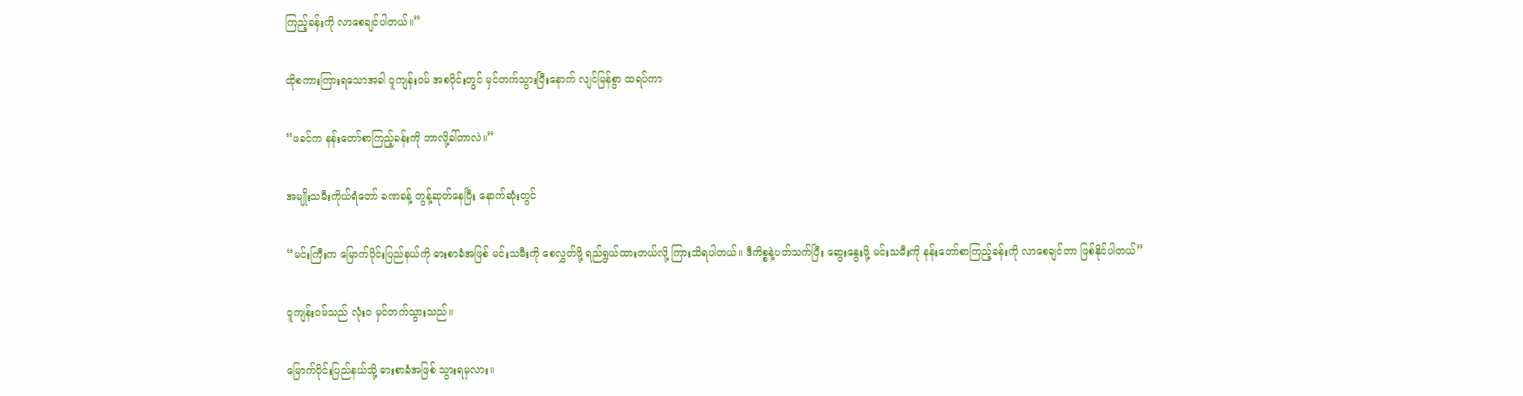ကြည့်ခန်းကို လာစေချင်ပါတယ်။”

ထိုစကားကြားရသောအခါ ဝူကျန်းဝမ် အစပိုင်းတွင် မှင်တက်သွားပြီးနောက် လျင်မြန်စွာ ထရပ်ကာ

“ဖခင်က နန်းတော်စာကြည့်ခန်းကို ဘာလို့‌ခါ်တာလဲ။”

အမျိုးသမီးကိုယ်ရံတော် ခဏခန့် တွန့်ဆုတ်နေပြီး နောက်ဆုံးတွင်

“မင်းကြီးက မြောက်ပိုင်းပြည်နယ်ကို ဓားစာခံအဖြစ် မင်းသမီးကို စေလွှတ်ဖို့ ရည်ရွယ်ထားတယ်လို့ ကြားသိရပါတယ်။ ဒီကိစ္စနဲ့ပတ်သက်ပြီး ဆွေးနွေးဖို့ မင်းသမီးကို နန်းတော်စာကြည့်ခန်းကို လာစေချင်တာ ဖြစ်နိုင်ပါတယ်”

ဝူကျန်းဝမ်သည် လုံးဝ မှင်တက်သွားသည်။

မြောက်ပိုင်းပြည်နယ်သို့ ဓားစာခံအဖြစ် သွားရမှလား။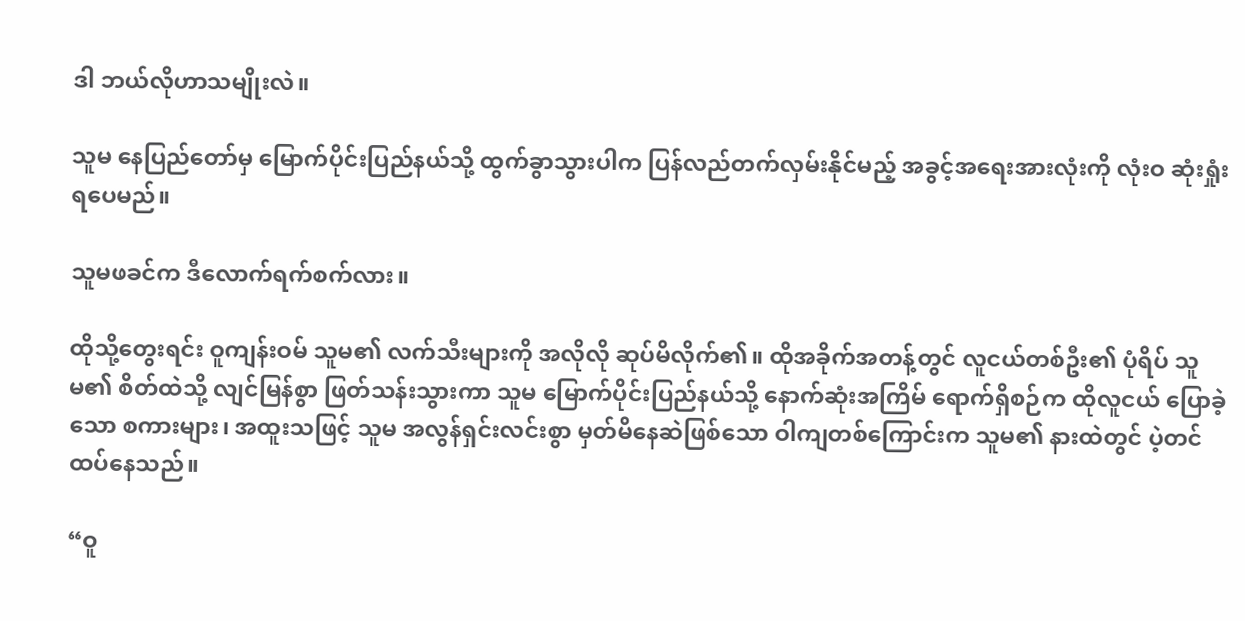ဒါ ဘယ်လိုဟာသမျိုးလဲ။

သူမ နေပြည်တော်မှ မြောက်ပိုင်းပြည်နယ်သို့ ထွက်ခွာသွားပါက ပြန်လည်တက်လှမ်းနိုင်မည့် အခွင့်အရေးအားလုံးကို လုံးဝ ဆုံးရှုံးရပေမည်။

သူမဖခင်က ဒီလောက်ရက်စက်လား။

ထိုသို့တွေးရင်း ဝူကျန်းဝမ် သူမ၏ လက်သီးများကို အလိုလို ဆုပ်မိလိုက်၏။ ထိုအခိုက်အတန့်တွင် လူငယ်တစ်ဦး၏ ပုံရိပ် သူမ၏ စိတ်ထဲသို့ လျင်မြန်စွာ ဖြတ်သန်းသွားကာ သူမ မြောက်ပိုင်းပြည်နယ်သို့ နောက်ဆုံးအကြိမ် ရောက်ရှိစဉ်က ထိုလူငယ် ပြောခဲ့သော စကားများ၊ အထူးသဖြင့် သူမ အလွန်ရှင်းလင်းစွာ မှတ်မိနေဆဲဖြစ်သော ဝါကျတစ်ကြောင်းက သူမ၏ နားထဲတွင် ပဲ့တင်ထပ်နေသည်။

“ဝူ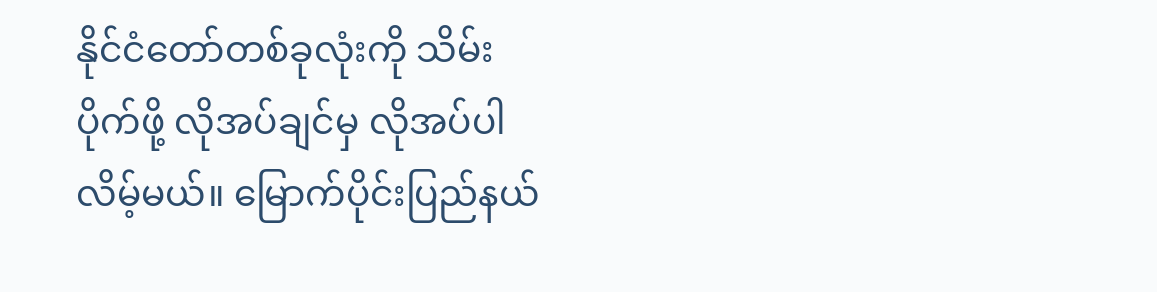နိုင်ငံတော်တစ်ခုလုံးကို သိမ်းပိုက်ဖို့ လိုအပ်ချင်မှ လိုအပ်ပါလိမ့်မယ်။ မြောက်ပိုင်းပြည်နယ်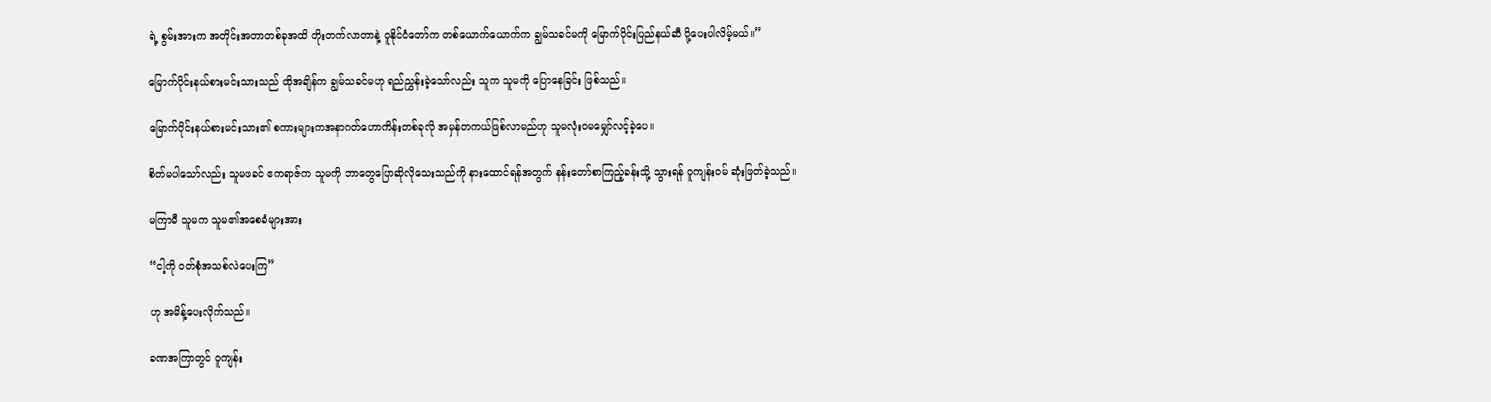ရဲ့ စွမ်းအားက အတိုင်းအတာတစ်ခုအထိ တိုးတက်လာတာနဲ့ ဝူနိုင်ငံတော်က တစ်ယောက်ယောက်က ချွမ်သခင်မကို မြောက်ပိုင်းပြည်နယ်ဆီ ပို့ပေးပါလိမ့်မယ်။”

မြောက်ပိုင်းနယ်စားမင်းသားသည် ထိုအချိန်က ချွမ်သခင်မဟု ရည်ညွှန်းခဲ့သော်လည်း သူက သူမကို ပြောနေခြင်း ဖြစ်သည်။

မြောက်ပိုင်းနယ်စားမင်းသား၏ စကားများကအနာဂတ်ဟောကိန်းတစ်ခုလို အမှန်တကယ်ဖြစ်လာမည်ဟု သူမလုံးဝမမျှော်လင့်ခဲ့ပေ။

စိတ်မပါသော်လည်း သူမဖခင် ဧကရာဇ်က သူမကို ဘာတွေပြောဆိုလိုသေးသည်ကို နားထောင်ရန်အတွက် နန်းတော်စာကြည့်ခန်းသို့ သွားရန် ဝူကျန်းဝမ် ဆုံးဖြတ်ခဲ့သည်။

မကြာမီ သူမက သူမ၏အစေခံများအား

“ငါ့ကို ဝတ်စုံအသစ်လဲပေးကြ”

ဟု အမိန့်ပေးလိုက်သည်။

ခဏအကြာတွင် ဝူကျန်း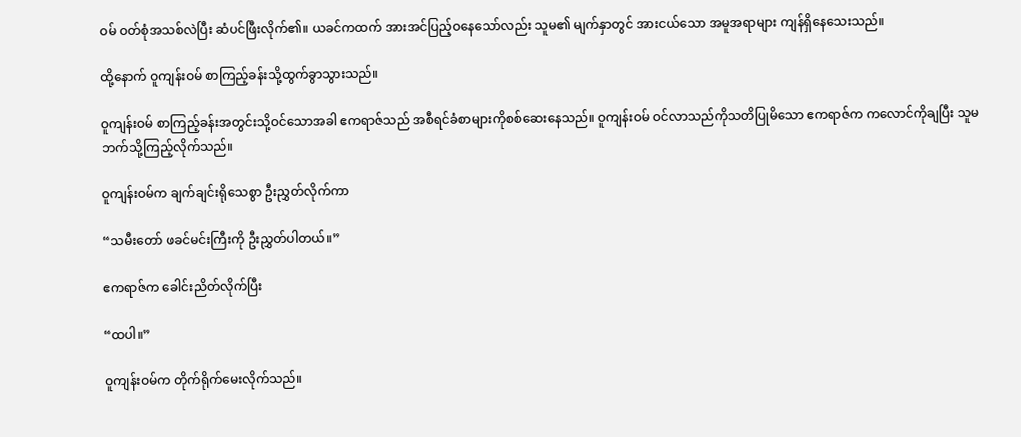ဝမ် ဝတ်စုံအသစ်လဲပြီး ဆံပင်ဖြီးလိုက်၏။ ယခင်ကထက် အားအင်ပြည့်ဝနေသော်လည်း သူမ၏ မျက်နှာတွင် အားငယ်သော အမူအရာများ ကျန်ရှိနေသေးသည်။

ထို့နောက် ဝူကျန်းဝမ် စာကြည့်ခန်းသို့ထွက်ခွာသွားသည်။

ဝူကျန်းဝမ် စာကြည့်ခန်းအတွင်းသို့ဝင်သောအခါ ဧကရာဇ်သည် အစီရင်ခံစာများကိုစစ်ဆေးနေသည်။ ဝူကျန်းဝမ် ဝင်လာသည်ကိုသတိပြုမိသော ဧကရာဇ်က ကလောင်ကိုချပြီး သူမဘက်သို့ကြည့်လိုက်သည်။

ဝူကျန်းဝမ်က ချက်ချင်းရိုသေစွာ ဦးညွှတ်လိုက်ကာ

“သမီးတော် ဖခင်မင်းကြီးကို ဦးညွှတ်ပါတယ်။”

ဧကရာဇ်က ခေါင်းညိတ်လိုက်ပြီး

“ထပါ။”

ဝူကျန်းဝမ်က တိုက်ရိုက်မေးလိုက်သည်။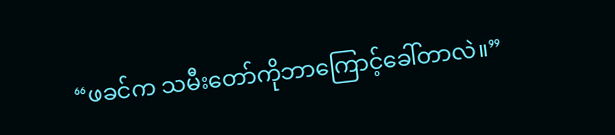“ဖခင်က သမီးတော်ကိုဘာကြောင့်ခေါ်တာလဲ။”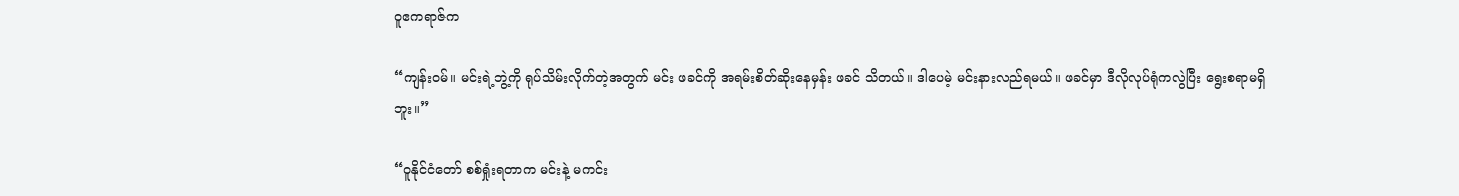ဝူဧကရာဇ်က

“ကျန်းဝမ်။ မင်းရဲ့ဘွဲ့ကို ရုပ်သိမ်းလိုက်တဲ့အတွက် မင်း ဖခင်ကို အရမ်းစိတ်ဆိုးနေမှန်း ဖခင် သိတယ်။ ဒါပေမဲ့ မင်းနားလည်ရမယ်။ ဖခင်မှာ ဒီလိုလုပ်ရုံကလွဲပြီး ရွေးစရာမရှိဘူး။”

“ဝူနိုင်ငံတော် စစ်ရှုံးရတာက မင်းနဲ့ မကင်း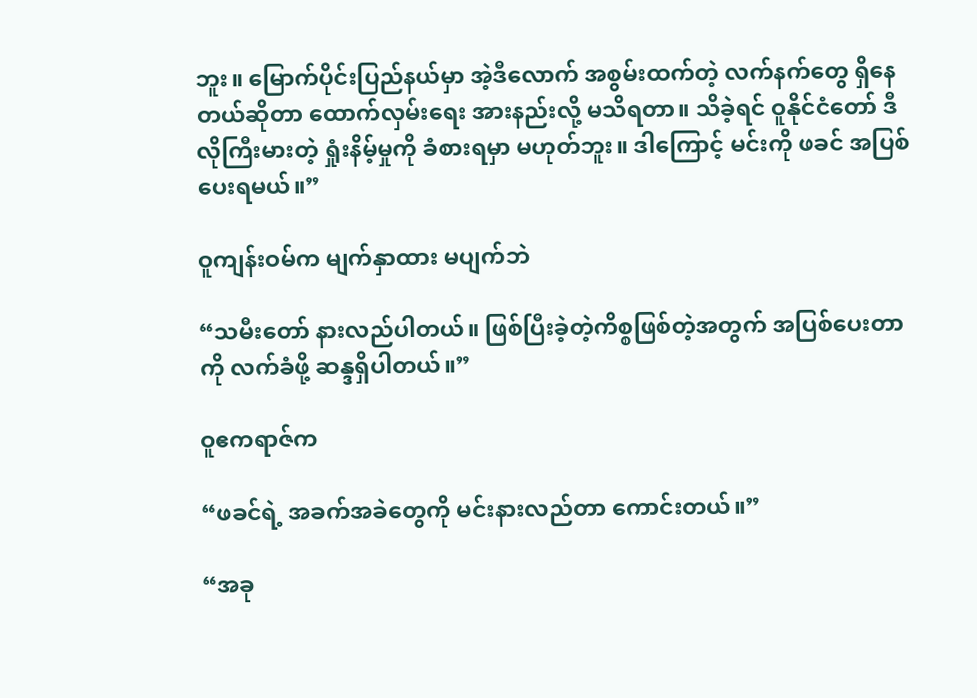ဘူး။ မြောက်ပိုင်းပြည်နယ်မှာ အဲ့ဒီလောက် အစွမ်းထက်တဲ့ လက်နက်တွေ ရှိနေတယ်ဆိုတာ ထောက်လှမ်းရေး အားနည်းလို့ မသိရတာ။ သိခဲ့ရင် ဝူနိုင်ငံတော် ဒီလိုကြီးမားတဲ့ ရှုံးနိမ့်မှုကို ခံစားရမှာ မဟုတ်ဘူး။ ဒါကြောင့် မင်းကို ဖခင် အပြစ်ပေးရမယ်။”

ဝူကျန်းဝမ်က မျက်နှာထား မပျက်ဘဲ

“သမီးတော် နားလည်ပါတယ်။ ဖြစ်ပြီးခဲ့တဲ့ကိစ္စဖြစ်တဲ့အတွက် အပြစ်ပေးတာကို လက်ခံဖို့ ဆန္ဒရှိပါတယ်။”

ဝူဧကရာဇ်က

“ဖခင်ရဲ့ အခက်အခဲတွေကို မင်းနားလည်တာ ကောင်းတယ်။”

“အခု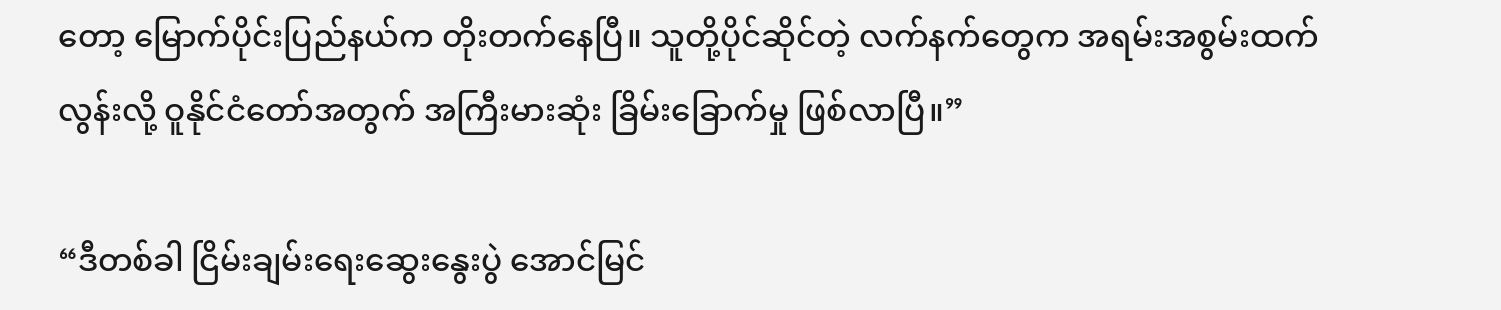တော့ မြောက်ပိုင်းပြည်နယ်က တိုးတက်နေပြီ။ သူတို့ပိုင်ဆိုင်တဲ့ လက်နက်တွေက အရမ်းအစွမ်းထက်လွန်းလို့ ဝူနိုင်ငံတော်အတွက် အကြီးမားဆုံး ခြိမ်းခြောက်မှု ဖြစ်လာပြီ။”

“ဒီတစ်ခါ ငြိမ်းချမ်းရေးဆွေးနွေးပွဲ အောင်မြင်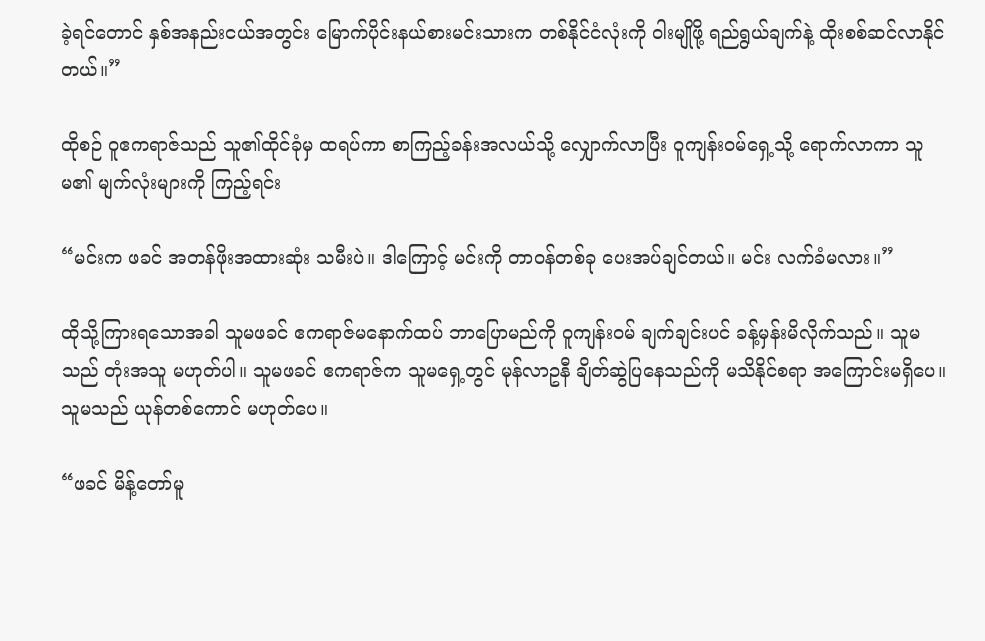ခဲ့ရင်တောင် နှစ်အနည်းငယ်အတွင်း မြောက်ပိုင်းနယ်စားမင်းသားက တစ်နိုင်ငံလုံးကို ဝါးမျိုဖို့ ရည်ရွယ်ချက်နဲ့ ထိုးစစ်ဆင်လာနိုင်တယ်။”

ထိုစဉ် ဝူဧကရာဇ်သည် သူ၏ထိုင်ခုံမှ ထရပ်ကာ စာကြည့်ခန်းအလယ်သို့ လျှောက်လာပြီး ဝူကျန်းဝမ်ရှေ့သို့ ရောက်လာကာ သူမ၏ မျက်လုံးများကို ကြည့်ရင်း

“မင်းက ဖခင် အတန်ဖိုးအထားဆုံး သမီးပဲ။ ဒါကြောင့် မင်းကို တာဝန်တစ်ခု ပေးအပ်ချင်တယ်။ မင်း လက်ခံမလား။”

ထိုသို့ကြားရသောအခါ သူမဖခင် ဧကရာဇ်မနောက်ထပ် ဘာပြောမည်ကို ဝူကျန်းဝမ် ချက်ချင်းပင် ခန့်မှန်းမိလိုက်သည်။ သူမသည် တုံးအသူ မဟုတ်ပါ။ သူမဖခင် ဧကရာဇ်က သူမရှေ့တွင် မုန်လာဥနီ ချိတ်ဆွဲပြနေသည်ကို မသိနိုင်စရာ အကြောင်းမရှိပေ။ သူမသည် ယုန်တစ်ကောင် မဟုတ်ပေ။

“ဖခင် မိန့်တော်မူ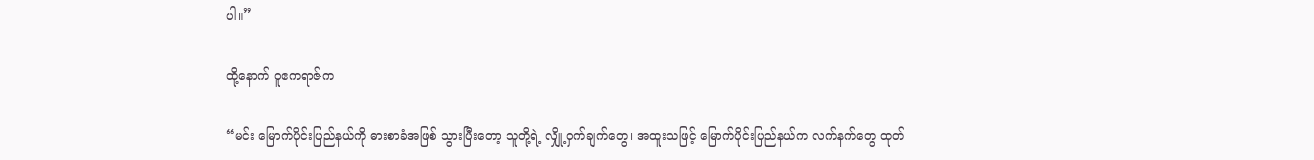ပါ။”

ထို့နောက် ဝူဧကရာဇ်က

“မင်း မြောက်ပိုင်းပြည်နယ်ကို ဓားစာခံအဖြစ် သွားပြီးတော့ သူတို့ရဲ့ လျှို့ဝှက်ချက်တွေ၊ အထူးသဖြင့် မြောက်ပိုင်းပြည်နယ်က လက်နက်တွေ ထုတ်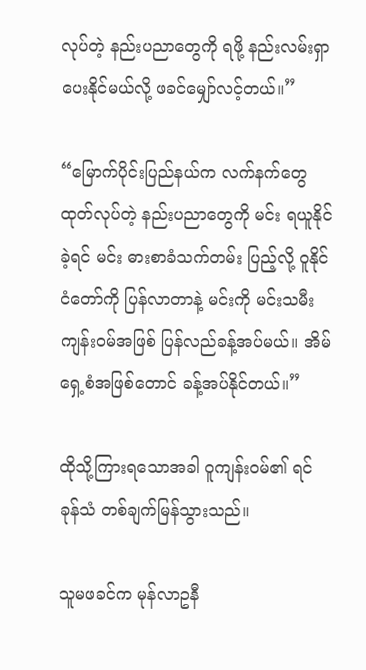လုပ်တဲ့ နည်းပညာတွေကို ရဖို့ နည်းလမ်းရှာပေးနိုင်မယ်လို့ ဖခင်မျှော်လင့်တယ်။”

“မြောက်ပိုင်းပြည်နယ်က လက်နက်တွေ ထုတ်လုပ်တဲ့ နည်းပညာတွေကို မင်း ရယူနိုင်ခဲ့ရင် မင်း ဓားစာခံသက်တမ်း ပြည့်လို့ ဝူနိုင်ငံတော်ကို ပြန်လာတာနဲ့ မင်းကို မင်းသမီး ကျန်းဝမ်အဖြစ် ပြန်လည်ခန့်အပ်မယ်။ အိမ်ရှေ့စံအဖြစ်တောင် ခန့်အပ်နိုင်တယ်။”

ထိုသို့ကြားရသောအခါ ဝူကျန်းဝမ်၏ ရင်ခုန်သံ တစ်ချက်မြန်သွားသည်။

သူမဖခင်က မုန်လာဥနီ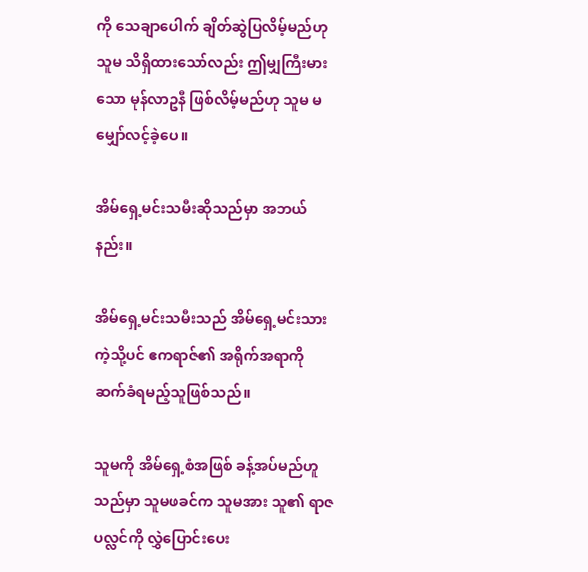ကို သေချာပေါက် ချိတ်ဆွဲပြလိမ့်မည်ဟု သူမ သိရှိထားသော်လည်း ဤမျှကြီးမားသော မုန်လာဥနီ ဖြစ်လိမ့်မည်ဟု သူမ မမျှော်လင့်ခဲ့ပေ။

အိမ်ရှေ့မင်းသမီးဆိုသည်မှာ အဘယ်နည်း။

အိမ်ရှေ့မင်းသမီးသည် အိမ်ရှေ့မင်းသားကဲ့သို့ပင် ဧကရာဇ်၏ အရိုက်အရာကို ဆက်ခံရမည့်သူဖြစ်သည်။

သူမကို အိမ်ရှေ့စံအဖြစ် ခန့်အပ်မည်ဟူသည်မှာ သူမဖခင်က သူမအား သူ၏ ရာဇပလ္လင်ကို လွှဲပြောင်းပေး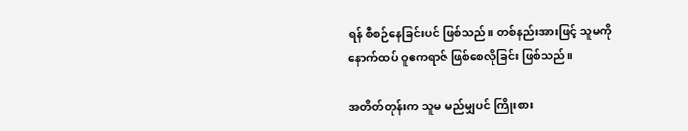ရန် စီစဉ်နေခြင်းပင် ဖြစ်သည်။ တစ်နည်းအားဖြင့် သူမကို နောက်ထပ် ဝူဧကရာဇ် ဖြစ်စေလိုခြင်း ဖြစ်သည်။

အတိတ်တုန်းက သူမ မည်မျှပင် ကြိုးစား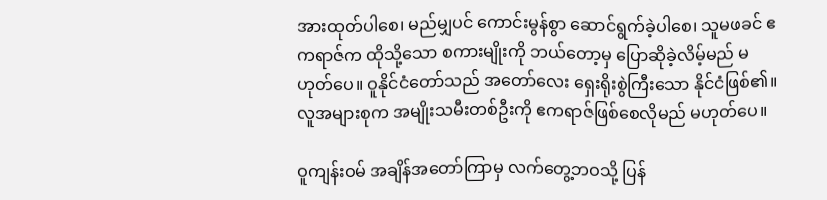အားထုတ်ပါစေ၊ မည်မျှပင် ကောင်းမွန်စွာ ဆောင်ရွက်ခဲ့ပါစေ၊ သူမဖခင် ဧကရာဇ်က ထိုသို့သော စကားမျိုးကို ဘယ်တော့မှ ပြောဆိုခဲ့လိမ့်မည် မဟုတ်ပေ။ ဝူနိုင်ငံတော်သည် အတော်လေး ရှေးရိုးစွဲကြီးသော နိုင်ငံဖြစ်၏။ လူအများစုက အမျိုးသမီးတစ်ဦးကို ဧကရာဇ်ဖြစ်စေလိုမည် မဟုတ်ပေ။

ဝူကျန်းဝမ် အချိန်အတော်ကြာမှ လက်တွေ့ဘဝသို့ ပြန်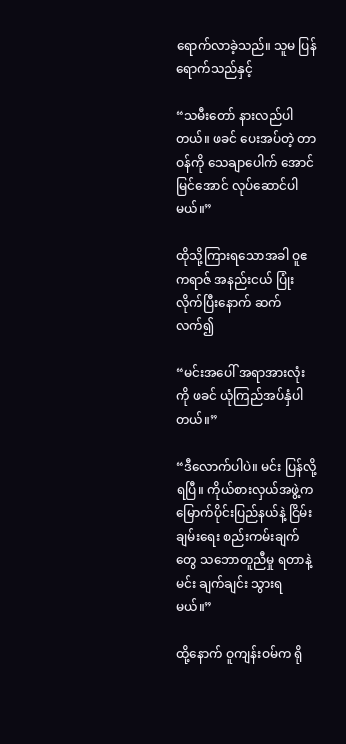ရောက်လာခဲ့သည်။ သူမ ပြန်ရောက်သည်နှင့်

“သမီးတော် နားလည်ပါတယ်။ ဖခင်‌ ပေးအပ်တဲ့ တာဝန်ကို သေချာပေါက် အောင်မြင်အောင် လုပ်ဆောင်ပါမယ်။”

ထိုသို့ကြားရသောအခါ ဝူဧကရာဇ် အနည်းငယ် ပြုံးလိုက်ပြီးနောက် ဆက်လက်၍

“မင်းအပေါ် အရာအားလုံးကို ဖခင် ယုံကြည်အပ်နှံပါတယ်။”

“ဒီလောက်ပါပဲ။ မင်း ပြန်လို့ရပြီ။ ကိုယ်စားလှယ်အဖွဲ့က မြောက်ပိုင်းပြည်နယ်နဲ့ ငြိမ်းချမ်းရေး စည်းကမ်းချက်တွေ သဘောတူညီမှု ရတာနဲ့ မင်း ချက်ချင်း သွားရမယ်။”

ထို့နောက် ဝူကျန်းဝမ်က ရို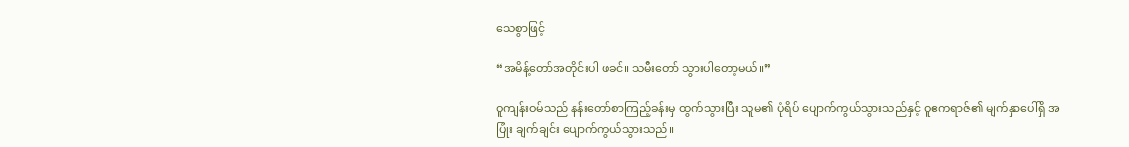သေစွာဖြင့်

“အမိန့်တော်အတိုင်းပါ ဖခင်။ သမီးတော် သွားပါတော့မယ်။”

ဝူကျန်းဝမ်သည် နန်းတော်စာကြည့်ခန်းမှ ထွက်သွားပြီး သူမ၏ ပုံရိပ် ပျောက်ကွယ်သွားသည်နှင့် ဝူဧကရာဇ်၏ မျက်နှာပေါ်ရှိ အပြုံး ချက်ချင်း ပျောက်ကွယ်သွားသည်။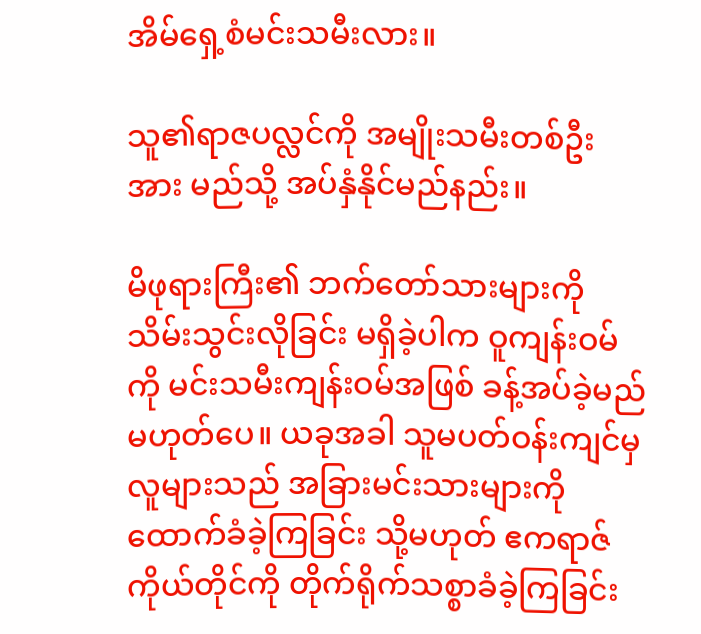အိမ်ရှေ့စံမင်းသမီးလား။

သူ၏ရာဇပလ္လင်ကို အမျိုးသမီးတစ်ဦးအား မည်သို့ အပ်နှံနိုင်မည်နည်း။

မိဖုရားကြီး၏ ဘက်တော်သားများကို သိမ်းသွင်းလိုခြင်း မရှိခဲ့ပါက ဝူကျန်းဝမ်ကို မင်းသမီးကျန်းဝမ်အဖြစ် ခန့်အပ်ခဲ့မည်မဟုတ်ပေ။ ယခုအခါ သူမပတ်ဝန်းကျင်မှ လူများသည် အခြားမင်းသားများကို ထောက်ခံခဲ့ကြခြင်း သို့မဟုတ် ဧကရာဇ်ကိုယ်တိုင်ကို တိုက်ရိုက်သစ္စာခံခဲ့ကြခြင်း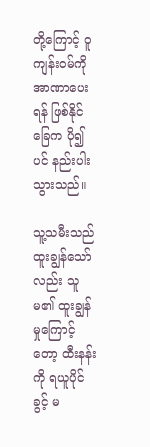တို့ကြောင့် ဝူကျန်းဝမ်ကို အာဏာပေးရန် ဖြစ်နိုင်ခြေက ပို၍ပင် နည်းပါးသွားသည်။

သူ့သမီးသည် ထူးချွန်သော်လည်း သူမ၏ ထူးချွန်မှု‌ကြောင့်တော့ ထီးနန်းကို ရယူပိုင်ခွင့် မ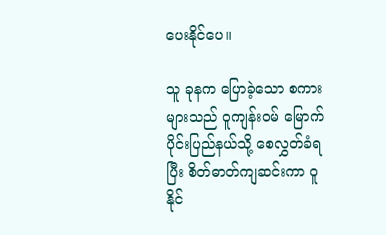ပေးနိုင်ပေ။

သူ ခုနက ပြောခဲ့‌သော စကားများသည် ဝူကျန်းဝမ် မြောက်ပိုင်းပြည်နယ်သို့ စေလွှတ်ခံရပြီး စိတ်ဓာတ်ကျဆင်းကာ ဝူနိုင်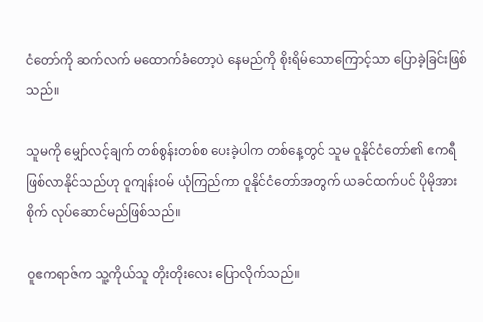ငံတော်ကို ဆက်လက် မထောက်ခံတော့ပဲ နေမည်ကို စိုးရိမ်သောကြောင့်သာ ပြောခဲ့ခြင်းဖြစ်သည်။

သူမကို မျှော်လင့်ချက် တစ်စွန်းတစ်စ ပေးခဲ့ပါက တစ်နေ့တွင် သူမ ဝူနိုင်ငံတော်၏ ဧကရီဖြစ်လာနိုင်သည်ဟု ဝူကျန်းဝမ် ယုံကြည်ကာ ဝူနိုင်ငံတော်အတွက် ယခင်ထက်ပင် ပိုမိုအားစိုက် လုပ်ဆောင်မည်ဖြစ်သည်။

ဝူဧကရာဇ်က သူ့ကိုယ်သူ တိုးတိုးလေး ပြောလိုက်သည်။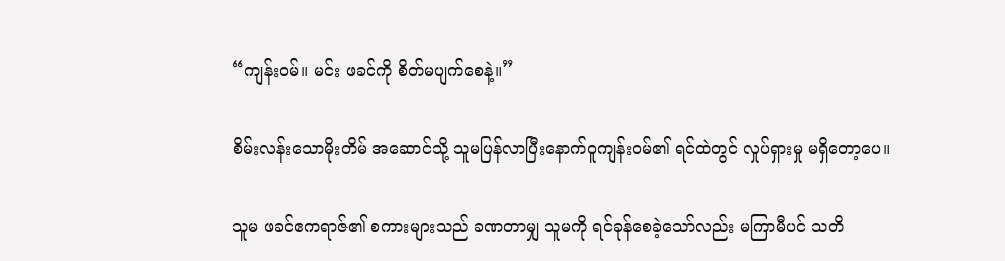“ကျန်းဝမ်။ မင်း ဖခင်ကို စိတ်မပျက်စေနဲ့။”

စိမ်းလန်း‌သောမိုးတိမ် အ‌ဆောင်သို့ သူမပြန်လာပြီး‌နောက်ဝူကျန်းဝမ်၏ ရင်ထဲတွင် လှုပ်ရှားမှု မရှိ‌တော့ပေ။

သူမ ဖခင်ဧကရာဇ်၏ စကားများသည် ခဏတာမျှ သူမကို ရင်ခုန်စေခဲ့သော်လည်း မကြာမီပင် သတိ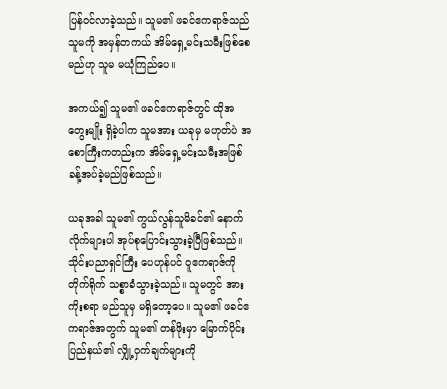ပြန်ဝင်လာခဲ့သည်။ သူမ၏ ဖခင်ဧကရာဇ်သည် သူမကို အမှန်တကယ် အိမ်ရှေ့မင်းသမီးဖြစ်စေမည်ဟု သူမ မယုံကြည်ပေ။

အကယ်၍ သူမ၏ ဖခင်ဧကရာဇ်တွင် ထိုအတွေးမျိုး ရှိခဲ့ပါက သူမအား ယခုမှ မဟုတ်ပဲ အစောကြီးကတည်းက အိမ်ရှေ့မင်းသမီးအဖြစ် ခန့်အပ်ခဲ့မည်ဖြစ်သည်။

ယခုအခါ သူမ၏ ကွယ်လွန်သူမိခင်၏ နောက်လိုက်များပါ အုပ်စုပြောင်းသွားခဲ့ပြီဖြစ်သည်။ သိုင်းပညာရှင်ကြီး ပေဟုန်ပင် ဝူဧကရာဇ်ကို တိုက်ရိုက် သစ္စာခံသွားခဲ့သည်။ သူမတွင် အားကိုးစရာ မည်သူမှ မရှိတော့ပေ။ သူမ၏ ဖခင်ဧကရာဇ်အတွက် သူမ၏ တန်ဖိုးမှာ မြောက်ပိုင်းပြည်နယ်၏ လျှို့ဝှက်ချက်များကို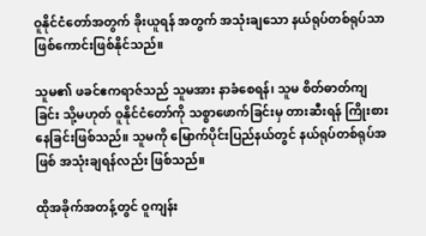ဝူနိုင်ငံတော်အတွက် ခိုးယူရန် အတွက် အသုံးချသော နယ်ရုပ်တစ်ရုပ်သာ ဖြစ်ကောင်းဖြစ်နိုင်သည်။

သူမ၏ ဖခင်ဧကရာဇ်သည် သူမအား နာခံစေရန်၊ သူမ စိတ်ဓာတ်ကျခြင်း သို့မဟုတ် ဝူနိုင်ငံတော်ကို သစ္စာဖောက်ခြင်းမှ တားဆီးရန် ကြိုးစားနေခြင်းဖြစ်သည်။ သူမကို မြောက်ပိုင်းပြည်နယ်တွင် နယ်ရုပ်တစ်ရုပ်အဖြစ် အသုံးချရန်လည်း ဖြစ်သည်။

ထိုအခိုက်အတန့်တွင် ဝူကျန်း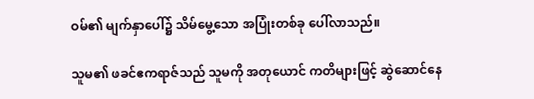ဝမ်၏ မျက်နှာပေါ်၌ သိမ်မွေ့သော အပြုံးတစ်ခု ပေါ်လာသည်။

သူမ၏ ဖခင်ဧကရာဇ်သည် သူမကို အတုယောင် ကတိများဖြင့် ဆွဲဆောင်နေ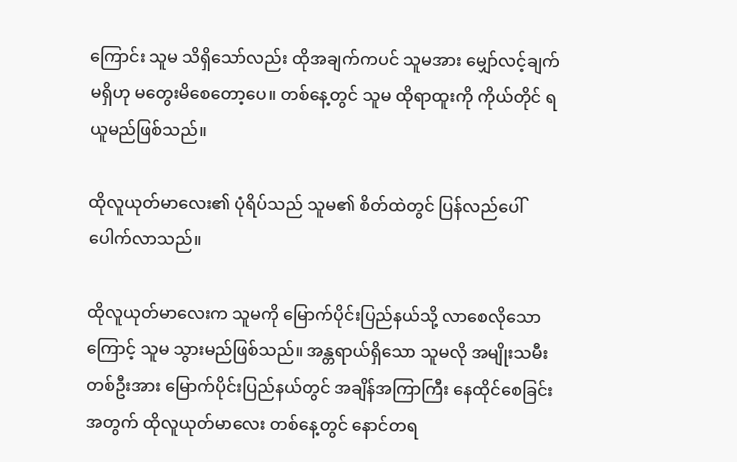ကြောင်း သူမ သိရှိသော်လည်း ထိုအချက်ကပင် သူမအား မျှော်လင့်ချက်မရှိဟု မတွေးမိစေတော့ပေ။ တစ်နေ့တွင် သူမ ထိုရာထူးကို ကိုယ်တိုင် ရယူမည်ဖြစ်သည်။

ထိုလူယုတ်မာလေး၏ ပုံရိပ်သည် သူမ၏ စိတ်ထဲတွင် ပြန်လည်ပေါ်ပေါက်လာသည်။

ထိုလူယုတ်မာလေးက သူမကို မြောက်ပိုင်းပြည်နယ်သို့ လာစေလိုသောကြောင့် သူမ သွားမည်ဖြစ်သည်။ အန္တရာယ်ရှိသော သူမလို အမျိုးသမီး တစ်ဦးအား မြောက်ပိုင်းပြည်နယ်တွင် အချိန်အကြာကြီး နေထိုင်စေခြင်းအတွက် ထိုလူယုတ်မာလေး တစ်နေ့တွင် နောင်တရ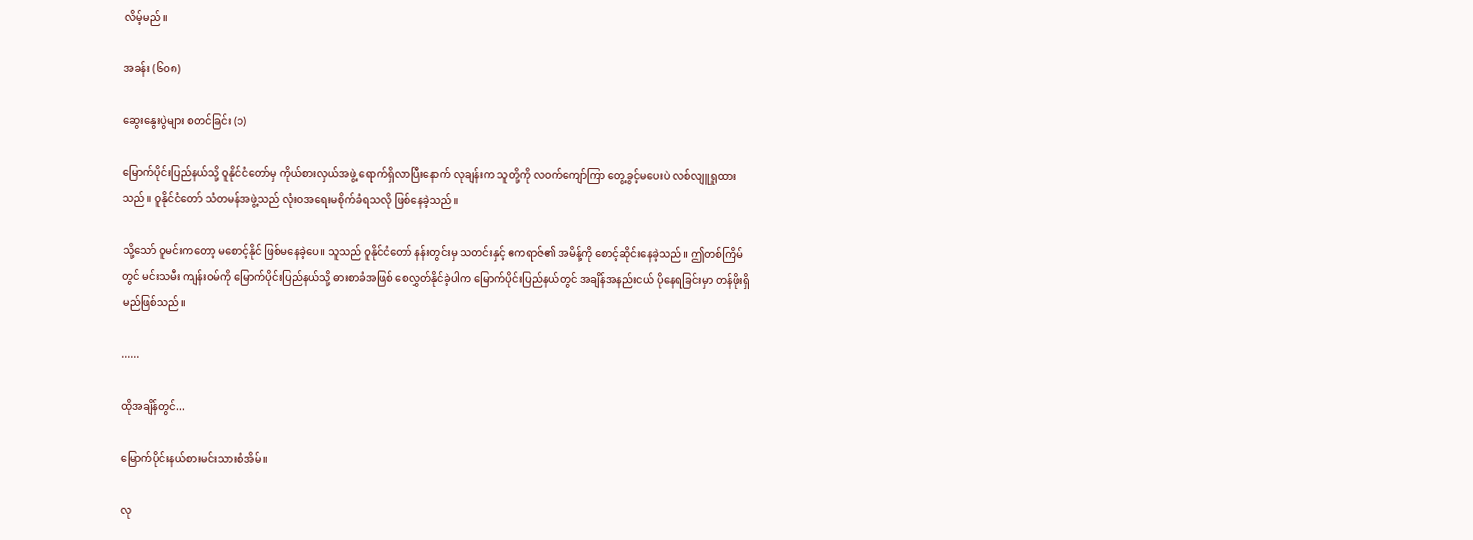လိမ့်မည်။

အခန်း (၆၀၈)

ဆွေးနွေးပွဲများ စတင်ခြင်း (၁)

မြောက်ပိုင်းပြည်နယ်သို့ ဝူနိုင်ငံတော်မှ ကိုယ်စားလှယ်အဖွဲ့ ရောက်ရှိလာပြီးနောက် လုချန်းက သူတို့ကို လဝက်ကျော်ကြာ တွေ့ခွင့်မပေးပဲ လစ်လျူရှုထားသည်။ ဝူနိုင်ငံတော် သံတမန်အဖွဲ့သည် လုံးဝအရေးမစိုက်ခံရသလို ဖြစ်နေခဲ့သည်။

သို့သော် ဝူမင်းကတော့ မစောင့်နိုင် ဖြစ်မနေခဲ့ပေ။ သူသည် ဝူနိုင်ငံတော် နန်းတွင်းမှ သတင်းနှင့် ဧကရာဇ်၏ အမိန့်ကို စောင့်ဆိုင်းနေခဲ့သည်။ ဤတစ်ကြိမ်တွင် မင်းသမီး ကျန်းဝမ်ကို မြောက်ပိုင်းပြည်နယ်သို့ ဓားစာခံအဖြစ် စေလွှတ်နိုင်ခဲ့ပါက မြောက်ပိုင်းပြည်နယ်တွင် အချိန်အနည်းငယ် ပိုနေရခြင်းမှာ တန်ဖိုးရှိမည်ဖြစ်သည်။

......

ထိုအချိန်တွင်...

မြောက်ပိုင်းနယ်စားမင်းသားစံအိမ်။

လု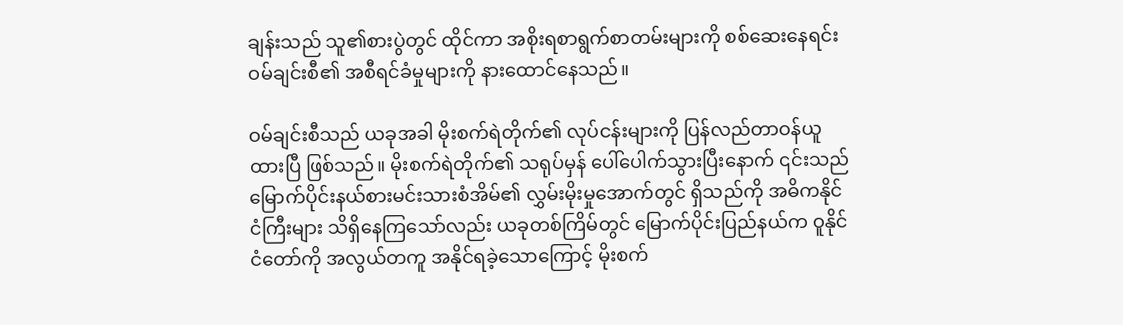ချန်းသည် သူ၏စားပွဲတွင် ထိုင်ကာ အစိုးရစာရွက်စာတမ်းများကို စစ်ဆေးနေရင်း ဝမ်ချင်းစီ၏ အစီရင်ခံမှုများကို နားထောင်နေသည်။

ဝမ်ချင်းစီသည် ယခုအခါ မိုးစက်ရဲတိုက်၏ လုပ်ငန်းများကို ပြန်လည်တာဝန်ယူထားပြီ ဖြစ်သည်။ မိုးစက်ရဲတိုက်၏ သရုပ်မှန် ပေါ်ပေါက်သွားပြီးနောက် ၎င်းသည်မြောက်ပိုင်းနယ်စားမင်းသားစံအိမ်၏ လွှမ်းမိုးမှုအောက်တွင် ရှိသည်ကို အဓိကနိုင်ငံကြီးများ သိရှိနေကြသော်လည်း ယခုတစ်ကြိမ်တွင် မြောက်ပိုင်းပြည်နယ်က ဝူနိုင်ငံတော်ကို အလွယ်တကူ အနိုင်ရခဲ့သောကြောင့် မိုးစက်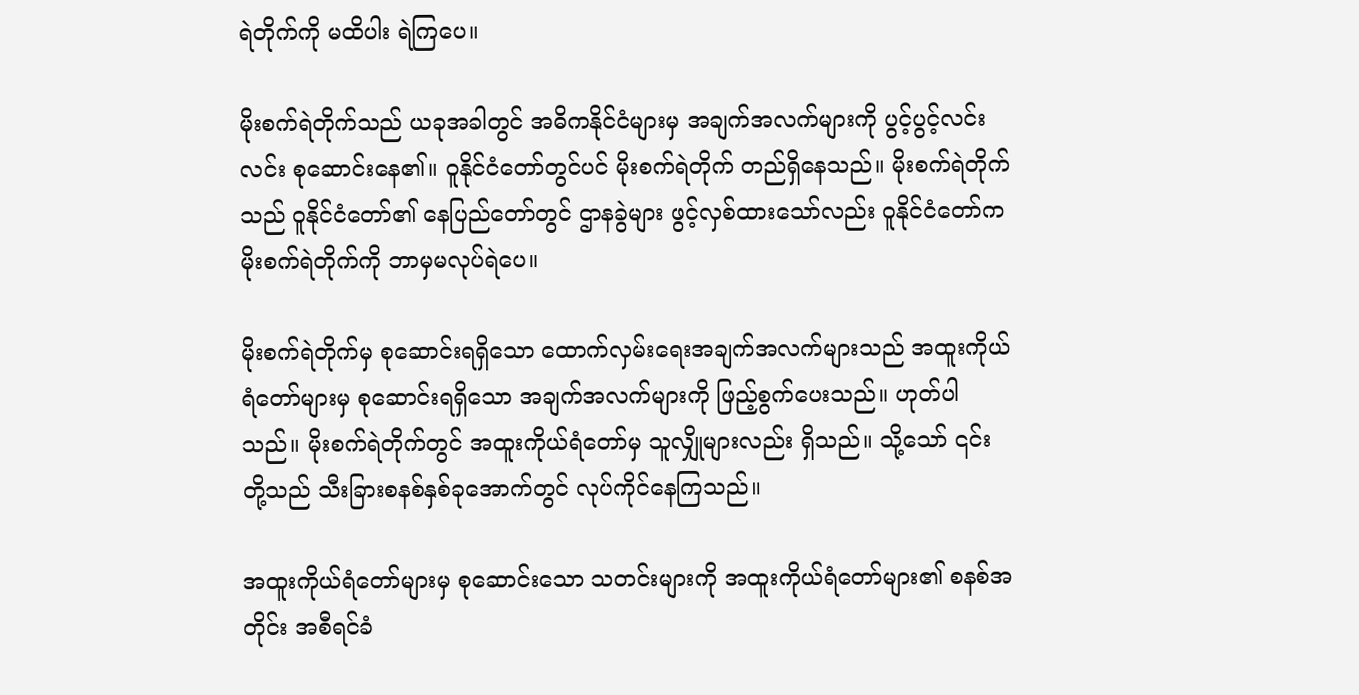ရဲတိုက်ကို မထိပါး ရဲကြပေ။

မိုးစက်ရဲတိုက်သည် ယခုအခါတွင် အဓိကနိုင်ငံများမှ အချက်အလက်များကို ပွင့်ပွင့်လင်းလင်း စုဆောင်းနေ၏။ ဝူနိုင်ငံတော်တွင်ပင် မိုးစက်ရဲတိုက် တည်ရှိနေသည်။ မိုးစက်ရဲတိုက်သည် ဝူနိုင်ငံတော်၏ နေပြည်တော်တွင် ဌာနခွဲများ ဖွင့်လှစ်ထားသော်လည်း ဝူနိုင်ငံတော်က မိုးစက်ရဲတိုက်ကို ဘာမှမလုပ်ရဲပေ။

မိုးစက်ရဲတိုက်မှ စုဆောင်းရရှိသော ထောက်လှမ်းရေးအချက်အလက်များသည် အထူးကိုယ်ရံတော်များမှ စုဆောင်းရရှိသော အချက်အလက်များကို ဖြည့်စွက်ပေးသည်။ ဟုတ်ပါသည်။ မိုးစက်ရဲတိုက်တွင် အထူးကိုယ်ရံတော်မှ သူလျှိုများလည်း ရှိသည်။ သို့သော် ၎င်းတို့သည် သီးခြားစနစ်နှစ်ခုအောက်တွင် လုပ်ကိုင်နေကြသည်။

အထူးကိုယ်ရံတော်များမှ စုဆောင်းသော သတင်းများကို အထူးကိုယ်ရံတော်များ၏ စနစ်အတိုင်း အစီရင်ခံ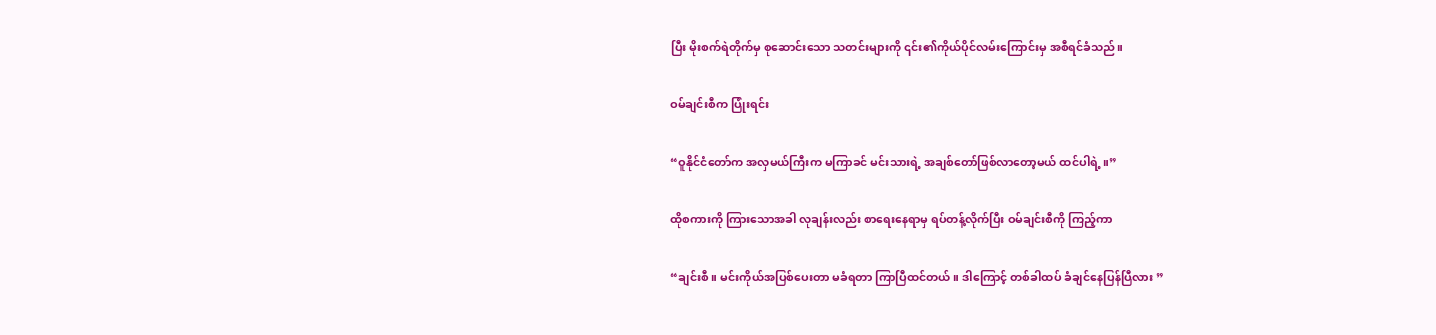ပြီး မိုးစက်ရဲတိုက်မှ စုဆောင်းသော သတင်းများကို ၎င်း၏ကိုယ်ပိုင်လမ်းကြောင်းမှ အစီရင်ခံသည်။

ဝမ်ချင်းစီက ပြုံးရင်း

“ဝူနိုင်ငံတော်က အလှမယ်ကြီးက မကြာခင် မင်းသားရဲ့ အချစ်တော်ဖြစ်လာတော့မယ် ထင်ပါရဲ့။”

ထိုစကားကို ကြားသောအခါ လုချန်းလည်း စာရေးနေရာမှ ရပ်တန့်လိုက်ပြီး ဝမ်ချင်းစီကို ကြည့်ကာ

“ချင်းစီ။ မင်းကိုယ်အပြစ်ပေးတာ မခံရတာ ကြာပြီထင်တယ်။ ဒါကြောင့် တစ်ခါထပ် ခံချင်နေပြန်ပြီလား ”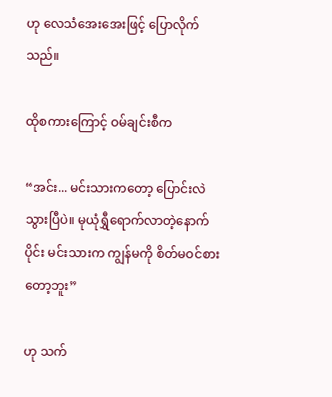ဟု လေသံအေးအေးဖြင့် ပြောလိုက်သည်။

ထိုစကားကြောင့် ဝမ်ချင်းစီက

“အင်း... မင်းသားကတော့ ပြောင်းလဲသွားပြီပဲ။ မုယုံရွှီရောက်လာတဲ့နောက်ပိုင်း မင်းသားက ကျွန်မကို စိတ်မဝင်စားတော့ဘူး”

ဟု သက်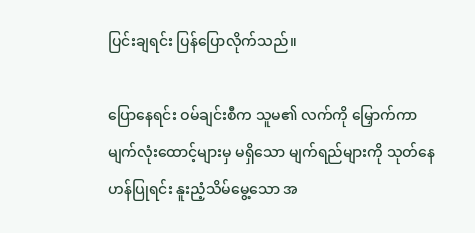ပြင်းချရင်း ပြန်ပြောလိုက်သည်။

ပြောနေရင်း ဝမ်ချင်းစီက သူမ၏ လက်ကို မြှောက်ကာ မျက်လုံးထောင့်များမှ မရှိသော မျက်ရည်များကို သုတ်နေဟန်ပြုရင်း နူးညံ့သိမ်မွေ့သော အ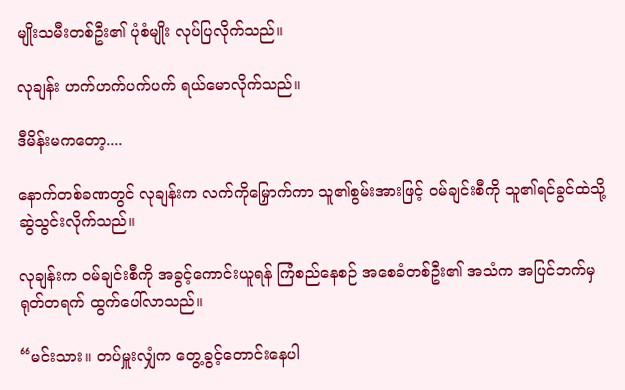မျိုးသမီးတစ်ဦး၏ ပုံစံမျိုး လုပ်ပြလိုက်သည်။

လုချန်း ဟက်ဟက်ပက်ပက် ရယ်မောလိုက်သည်။

ဒီမိန်းမကတော့....

နောက်တစ်ခဏတွင် လုချန်းက လက်ကိုမြှောက်ကာ သူ၏စွမ်းအားဖြင့် ဝမ်ချင်းစီကို သူ၏ရင်ခွင်ထဲသို့ ဆွဲသွင်းလိုက်သည်။

လုချန်းက ဝမ်ချင်းစီကို အခွင့်ကောင်းယူရန် ကြံစည်နေစဉ် အစေခံတစ်ဦး၏ အသံက အပြင်ဘက်မှ ရုတ်တရက် ထွက်ပေါ်လာသည်။

“မင်းသား။ တပ်မှူးလျှံက တွေ့ခွင့်တောင်းနေပါ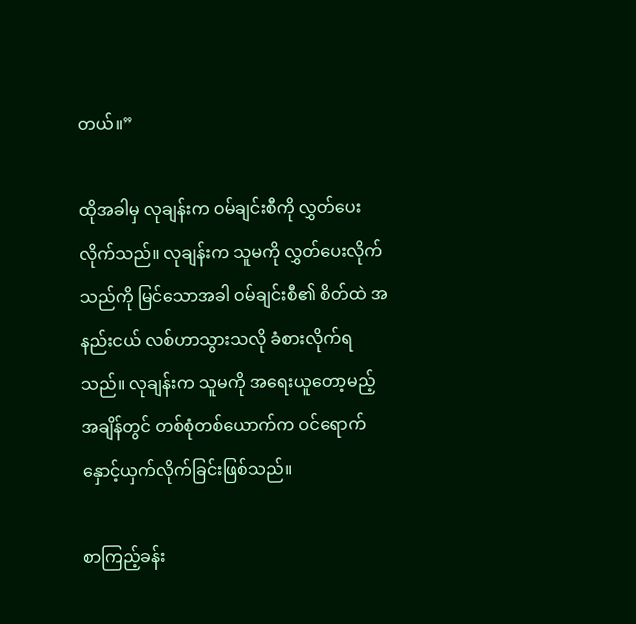တယ်။”

ထိုအခါမှ လုချန်းက ဝမ်ချင်းစီကို လွှတ်ပေးလိုက်သည်။ လုချန်းက သူမကို လွှတ်ပေးလိုက်သည်ကို မြင်သောအခါ ဝမ်ချင်းစီ၏ စိတ်ထဲ အနည်းငယ် လစ်ဟာသွားသလို ခံစားလိုက်ရသည်။ လုချန်းက သူမကို အရေးယူတော့မည့်အချိန်တွင် တစ်စုံတစ်ယောက်က ဝင်ရောက်နှောင့်ယှက်လိုက်ခြင်းဖြစ်သည်။

စာကြည့်ခန်း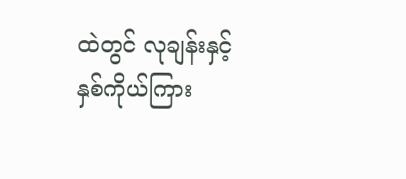ထဲတွင် လုချန်းနှင့် နှစ်ကိုယ်ကြား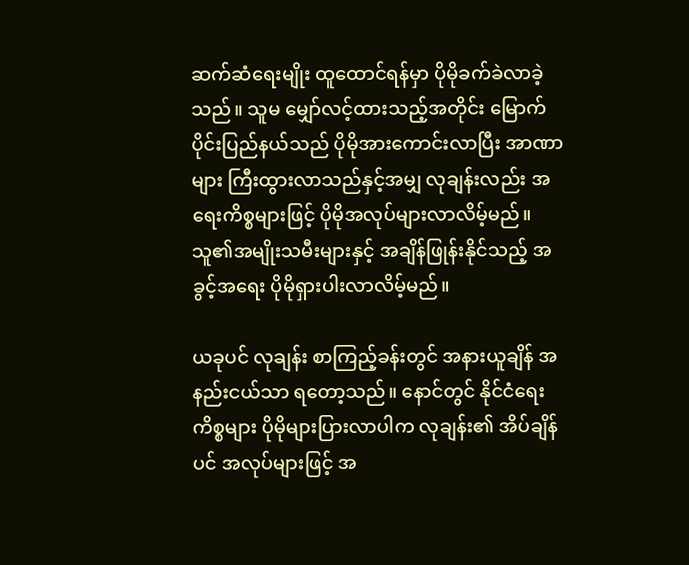ဆက်ဆံရေးမျိုး ထူထောင်ရန်မှာ ပိုမိုခက်ခဲလာခဲ့သည်။ သူမ မျှော်လင့်ထားသည့်အတိုင်း မြောက်ပိုင်းပြည်နယ်သည် ပိုမိုအားကောင်းလာပြီး အာဏာများ ကြီးထွားလာသည်နှင့်အမျှ လုချန်းလည်း အရေးကိစ္စများဖြင့် ပိုမိုအလုပ်များလာလိမ့်မည်။ သူ၏အမျိုးသမီးများနှင့် အချိန်ဖြုန်းနိုင်သည့် အခွင့်အရေး ပိုမိုရှားပါးလာလိမ့်မည်။

ယခုပင် လုချန်း စာကြည့်ခန်းတွင် အနားယူချိန် အနည်းငယ်သာ ရတော့သည်။ နောင်တွင် နိုင်ငံရေးကိစ္စများ ပိုမိုများပြားလာပါက လုချန်း၏ အိပ်ချိန်ပင် အလုပ်များဖြင့် အ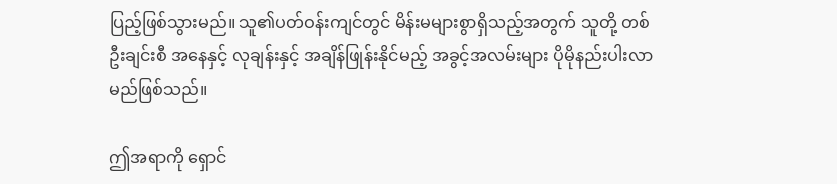ပြည့်ဖြစ်သွားမည်။ သူ၏ပတ်ဝန်းကျင်တွင် မိန်းမများစွာရှိသည့်အတွက် သူတို့ တစ်ဦးချင်းစီ အနေနှင့် လုချန်းနှင့် အချိန်ဖြုန်းနိုင်မည့် အခွင့်အလမ်းများ ပိုမိုနည်းပါးလာမည်ဖြစ်သည်။

ဤအရာကို ရှောင်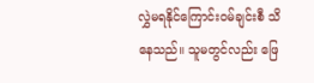လွှဲမရနိုင်ကြောင်းဝမ်ချင်းစီ သိနေသည်။ သူမတွင်လည်း ဖြေ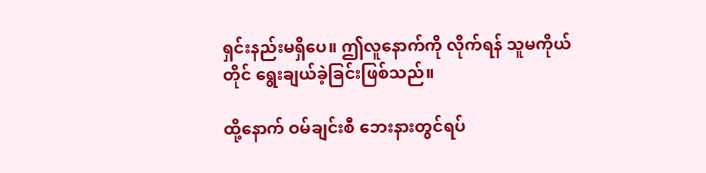ရှင်းနည်းမရှိပေ။ ဤလူနောက်ကို လိုက်ရန် သူမကိုယ်တိုင် ရွေးချယ်ခဲ့ခြင်းဖြစ်သည်။

ထို့နောက် ဝမ်ချင်းစီ ဘေးနားတွင်ရပ်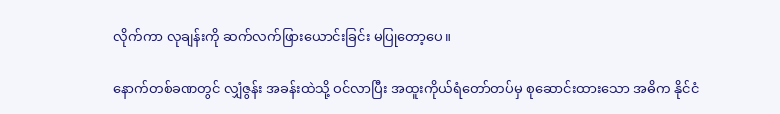လိုက်ကာ လုချန်းကို ဆက်လက်ဖြားယောင်းခြင်း မပြုတော့ပေ။

နောက်တစ်ခဏတွင် လျှံဇွန်း အခန်းထဲသို့ ဝင်လာပြီး အထူးကိုယ်ရံတော်တပ်မှ စုဆောင်းထားသော အဓိက နိုင်ငံ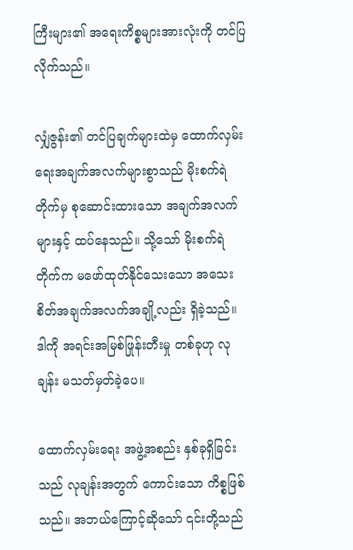ကြီးများ၏ အရေးကိစ္စများအားလုံးကို တင်ပြလိုက်သည်။

လျှံဇွန်း၏ တင်ပြချက်များထဲမှ ထောက်လှမ်းရေးအချက်အလက်များစွာသည် မိုးစက်ရဲတိုက်မှ စုဆောင်းထားသော အချက်အလက်များနှင့် ထပ်နေသည်။ သို့သော် မိုးစက်ရဲတိုက်က မဖော်ထုတ်နိုင်သေးသော အသေးစိတ်အချက်အလက်အချို့လည်း ရှိခဲ့သည်။ ဒါကို အရင်းအမြစ်ဖြုန်းတီးမှု တစ်ခုဟု လုချန်း မသတ်မှတ်ခဲ့ပေ။

ထောက်လှမ်းရေး အဖွဲ့အစည်း နှစ်ခုရှိခြင်းသည် လုချန်းအတွက် ကောင်းသော ကိစ္စဖြစ်သည်။ အဘယ်ကြောင့်ဆိုသော် ၎င်းတို့သည်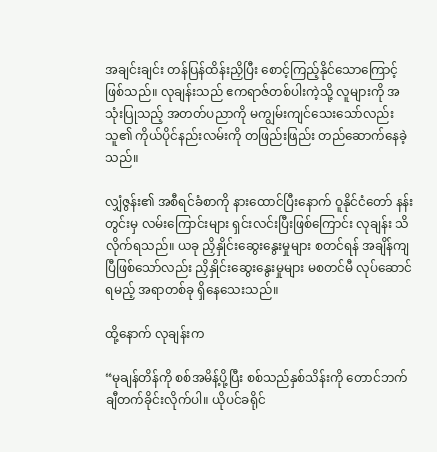အချင်းချင်း တန်ပြန်ထိန်းညှိပြီး စောင့်ကြည့်နိုင်သောကြောင့် ဖြစ်သည်။ လုချန်းသည် ဧကရာဇ်တစ်ပါးကဲ့သို့ လူများကို အသုံးပြုသည့် အတတ်ပညာကို မကျွမ်းကျင်သေးသော်လည်း သူ၏ ကိုယ်ပိုင်နည်းလမ်းကို တဖြည်းဖြည်း တည်ဆောက်နေခဲ့သည်။

လျှံဇွန်း၏ အစီရင်ခံစာကို နားထောင်ပြီးနောက် ဝူနိုင်ငံတော် နန်းတွင်းမှ လမ်းကြောင်းများ ရှင်းလင်းပြီးဖြစ်ကြောင်း လုချန်း သိလိုက်ရသည်။ ယခု ညှိနှိုင်းဆွေးနွေးမှုများ စတင်ရန် အချိန်ကျပြီဖြစ်သော်လည်း ညှိနှိုင်းဆွေးနွေးမှုများ မစတင်မီ လုပ်ဆောင်ရမည့် အရာတစ်ခု ရှိနေသေးသည်။

ထို့နောက် လုချန်းက

“မုချန်တိန်ကို စစ်အမိန့်ပို့ပြီး စစ်သည်နှစ်သိန်းကို တောင်ဘက် ချီတက်ခိုင်းလိုက်ပါ။ ယိုပင်ခရိုင်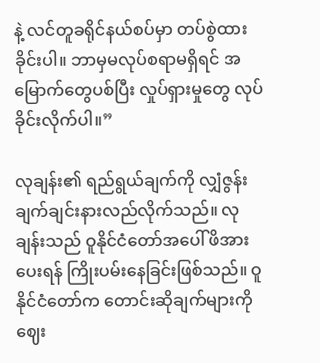နဲ့ လင်တူခရိုင်နယ်စပ်မှာ တပ်စွဲထားခိုင်းပါ။ ဘာမှမလုပ်စရာမရှိရင် အမြောက်တွေပစ်ပြီး လှုပ်ရှားမှုတွေ လုပ်ခိုင်းလိုက်ပါ။”

လုချန်း၏ ရည်ရွယ်ချက်ကို လျှံဇွန်း ချက်ချင်းနားလည်လိုက်သည်။ လုချန်းသည် ဝူနိုင်ငံတော်အပေါ် ဖိအားပေးရန် ကြိုးပမ်းနေခြင်းဖြစ်သည်။ ဝူနိုင်ငံတော်က တောင်းဆိုချက်များကို ဈေး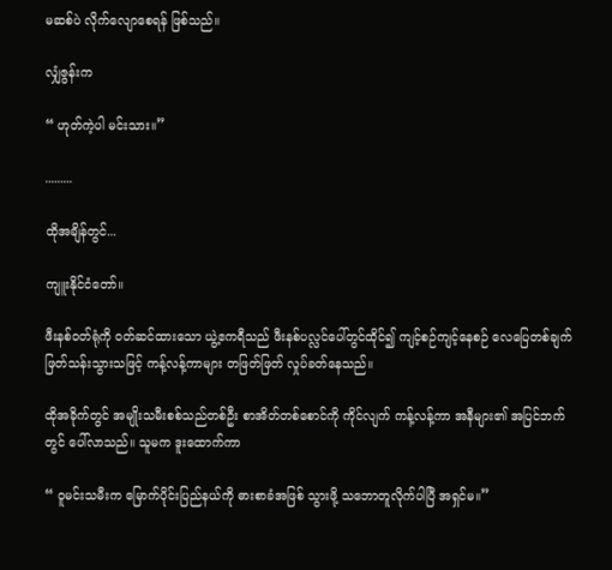မဆစ်ပဲ လိုက်လျောစေရန် ဖြစ်သည်။

လျှံဇွန်းက

“ ဟုတ်ကဲ့ပါ မင်းသား။”

.........

ထိုအချိန်တွင်...

ကျူးနိုင်ငံတော်။

ဖီးနစ်ဝတ်ရုံကို ဝတ်ဆင်ထားသော ယွဲ့ဧကရီသည် ဖီးနစ်ပလ္လင်ပေါ်တွင်ထိုင်၍ ကျင့်စဉ်ကျင့်နေစဉ် လေပြေတစ်ချက်ဖြတ်သန်းသွားသဖြင့် ကန့်လန့်ကာများ တဖြတ်ဖြတ် လှုပ်ခတ်နေသည်။

ထိုအခိုက်တွင် အမျိုးသမီးစစ်သည်တစ်ဦး စာအိတ်တစ်စောင်ကို ကိုင်လျက် ကန့်လန့်ကာ အနီများ၏ အပြင်ဘက်တွင် ပေါ်လာသည်။ သူမက ဒူးထောက်ကာ

“ ဝူမင်းသမီးက မြောက်ပိုင်းပြည်နယ်ကို ဓားစာခံအဖြစ် သွားဖို့ သဘောတူလိုက်ပါပြီ အရှင်မ။”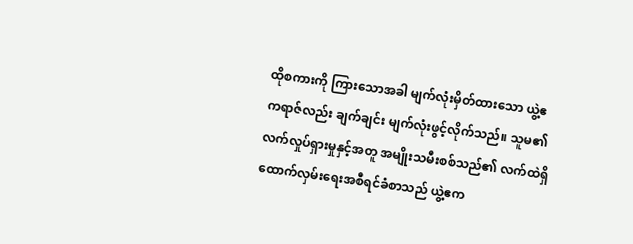ထိုစကားကို ကြားသောအခါ မျက်လုံးမှိတ်ထားသော ယွဲ့ဧကရာဇ်လည်း ချက်ချင်း မျက်လုံးဖွင့်လိုက်သည်။ သူမ၏ လက်လှုပ်ရှားမှုနှင့်အတူ အမျိုးသမီးစစ်သည်၏ လက်ထဲရှိ ထောက်လှမ်းရေးအစီရင်ခံစာသည် ယွဲ့ဧက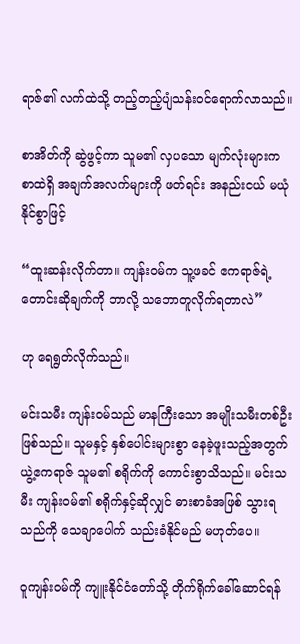ရာဇ်၏ လက်ထဲသို့ တည့်တည့်ပျံသန်းဝင်ရောက်လာသည်။

စာအိတ်ကို ဆွဲဖွင့်ကာ သူမ၏ လှပသော မျက်လုံးများက စာထဲရှိ အချက်အလက်များကို ဖတ်ရင်း အနည်းငယ် မယုံနိုင်စွာဖြင့်

“ထူးဆန်းလိုက်တာ။ ကျန်းဝမ်က သူ့ဖခင် ဧကရာဇ်ရဲ့ တောင်းဆိုချက်ကို ဘာလို့ သဘောတူလိုက်ရတာလဲ”

ဟု ရေရွတ်လိုက်သည်။

မင်းသမီး ကျန်းဝမ်သည် မာနကြီးသော အမျိုးသမီးတစ်ဦး ဖြစ်သည်။ သူမနှင့် နှစ်ပေါင်းများစွာ နေခဲ့ဖူးသည့်အတွက် ယွဲ့ဧကရာဇ် သူမ၏ စရိုက်ကို ကောင်းစွာသိသည်။ မင်းသမီး ကျန်းဝမ်၏ စရိုက်နှင့်ဆိုလျှင် ဓားစာခံအဖြစ် သွားရသည်ကို သေချာပေါက် သည်းခံနိုင်မည် မဟုတ်ပေ။

ဝူကျန်းဝမ်ကို ကျူးနိုင်ငံတော်သို့ တိုက်ရိုက်ခေါ်ဆောင်ရန်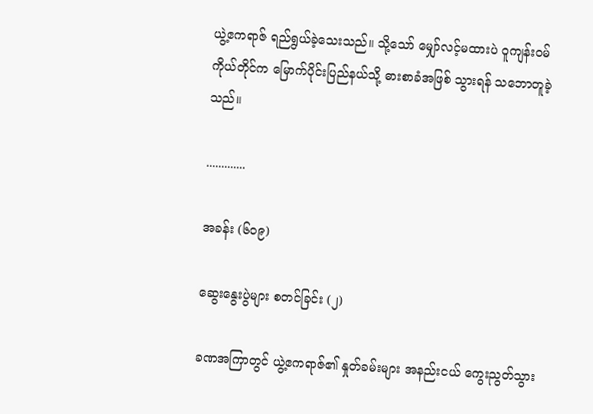ယွဲ့ဧကရာဇ် ရည်ရွယ်ခဲ့သေးသည်။ သို့သော် မျှော်လင့်မထားပဲ ဝူကျန်းဝမ်ကိုယ်တိုင်က မြောက်ပိုင်းပြည်နယ်သို့ ဓားစာခံအဖြစ် သွားရန် သဘောတူခဲ့သည်။

.............

အခန်း (၆၀၉)

ဆွေးနွေးပွဲများ စတင်ခြင်း (၂)

ခဏအကြာတွင် ယွဲ့ဧကရာဇ်၏ နှုတ်ခမ်းများ အနည်းငယ် ကွေးညွတ်သွား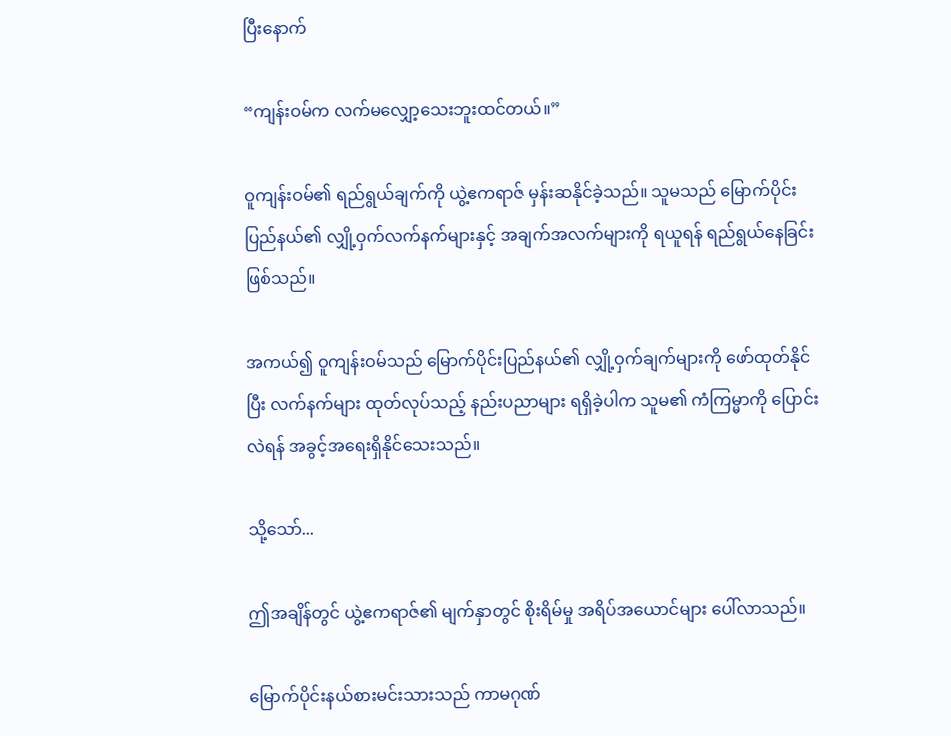ပြီးနောက်

“ကျန်းဝမ်က လက်မလျှော့သေးဘူးထင်တယ်။”

ဝူကျန်းဝမ်၏ ရည်ရွယ်ချက်ကို ယွဲ့ဧကရာဇ် မှန်းဆနိုင်ခဲ့သည်။ သူမသည် မြောက်ပိုင်းပြည်နယ်၏ လျှို့ဝှက်လက်နက်များနှင့် အချက်အလက်များကို ရယူရန် ရည်ရွယ်နေခြင်းဖြစ်သည်။

အကယ်၍ ဝူကျန်းဝမ်သည် မြောက်ပိုင်းပြည်နယ်၏ လျှို့ဝှက်ချက်များကို ဖော်ထုတ်နိုင်ပြီး လက်နက်များ ထုတ်လုပ်သည့် နည်းပညာများ ရရှိခဲ့ပါက သူမ၏ ကံကြမ္မာကို ပြောင်းလဲရန် အခွင့်အရေးရှိနိုင်သေးသည်။

သို့သော်...

ဤအချိန်တွင် ယွဲ့ဧကရာဇ်၏ မျက်နှာတွင် စိုးရိမ်မှု အရိပ်အယောင်များ ပေါ်လာသည်။

မြောက်ပိုင်းနယ်စားမင်းသားသည် ကာမဂုဏ်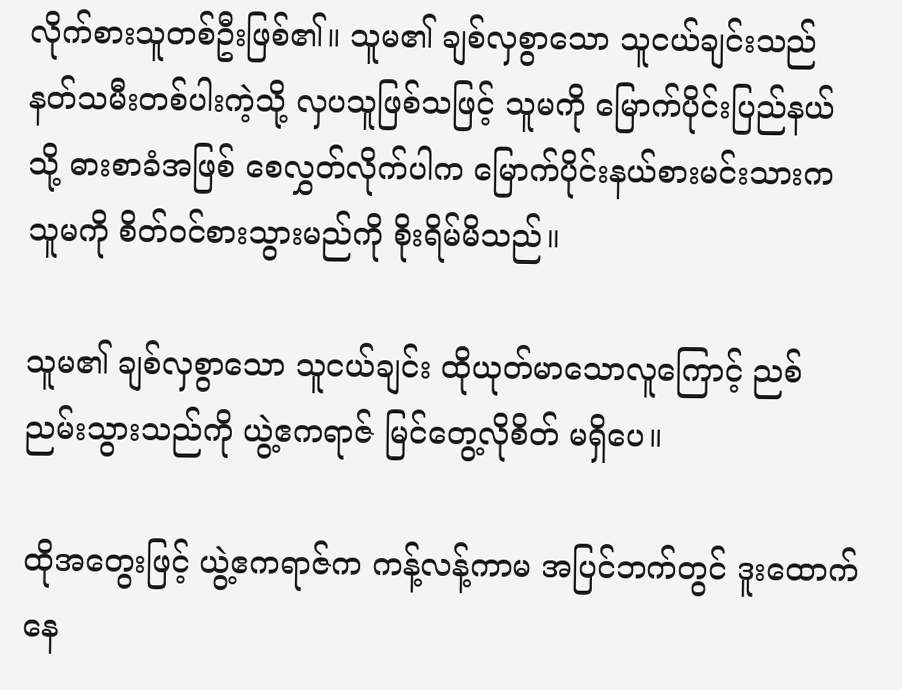လိုက်စားသူတစ်ဦးဖြစ်၏။ သူမ၏ ချစ်လှစွာသော သူငယ်ချင်းသည် နတ်သမီးတစ်ပါးကဲ့သို့ လှပသူဖြစ်သဖြင့် သူမကို မြောက်ပိုင်းပြည်နယ်သို့ ဓားစာခံအဖြစ် စေလွှတ်လိုက်ပါက မြောက်ပိုင်းနယ်စားမင်းသားက သူမကို စိတ်ဝင်စားသွားမည်ကို စိုးရိမ်မိသည်။

သူမ၏ ချစ်လှစွာသော သူငယ်ချင်း ထိုယုတ်မာသောလူကြောင့် ညစ်ညမ်းသွားသည်ကို ယွဲ့ဧကရာဇ် မြင်တွေ့လိုစိတ် မရှိပေ။

ထိုအတွေးဖြင့် ယွဲ့ဧကရာဇ်က ကန့်လန့်ကာမ အပြင်ဘက်တွင် ဒူးထောက်နေ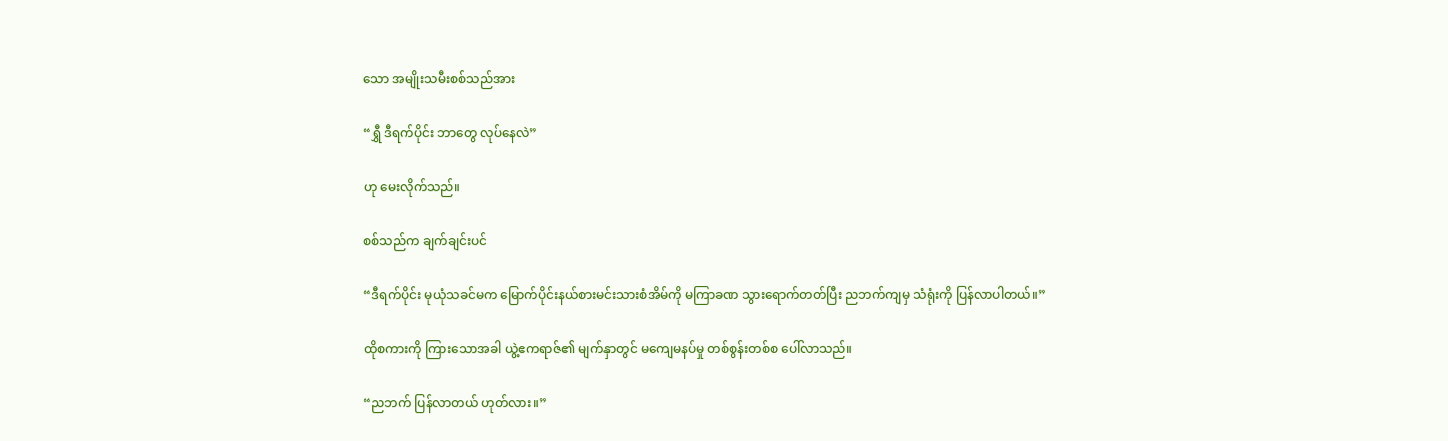သော အမျိုးသမီးစစ်သည်အား

“ရွှီ ဒီရက်ပိုင်း ဘာတွေ လုပ်နေလဲ”

ဟု မေးလိုက်သည်။

စစ်သည်က ချက်ချင်းပင်

“ဒီရက်ပိုင်း မုယုံသခင်မက မြောက်ပိုင်းနယ်စားမင်းသားစံအိမ်ကို မကြာခဏ သွားရောက်တတ်ပြီး ညဘက်‌ကျမှ သံရုံးကို ပြန်လာပါတယ်။”

ထိုစကားကို ကြားသောအခါ ယွဲ့ဧကရာဇ်၏ မျက်နှာတွင် မကျေမနပ်မှု တစ်စွန်းတစ်စ ပေါ်လာသည်။

“ညဘက် ပြန်လာတယ် ဟုတ်လား။”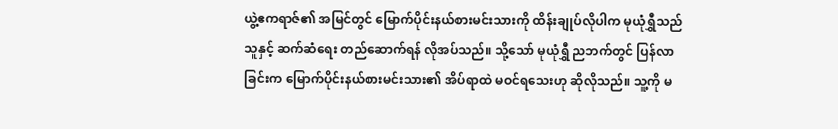ယွဲ့ဧကရာဇ်၏ အမြင်တွင် မြောက်ပိုင်းနယ်စားမင်းသားကို ထိန်းချုပ်လိုပါက မုယုံရွှီသည် သူနှင့် ဆက်ဆံရေး တည်ဆောက်ရန် လိုအပ်သည်။ သို့သော် မုယုံရွှီ ညဘက်တွင် ပြန်လာခြင်းက မြောက်ပိုင်းနယ်စားမင်းသား၏ အိပ်ရာထဲ မဝင်ရသေးဟု ဆိုလိုသည်။ သူ့ကို မ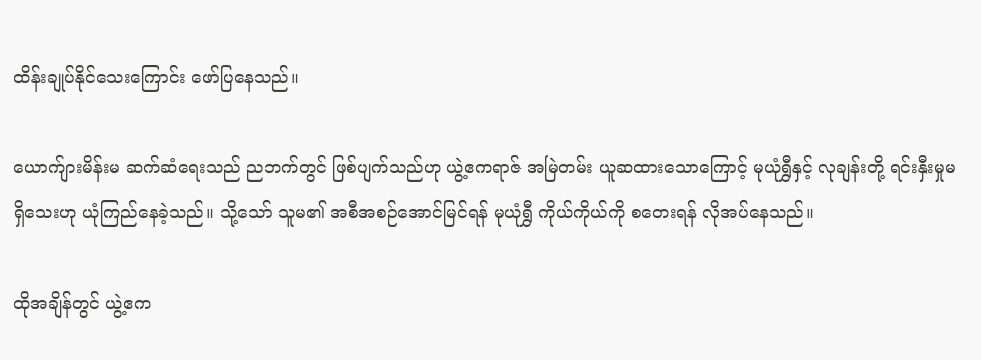ထိန်းချုပ်နိုင်သေးကြောင်း ဖော်ပြနေသည်။

ယောက်ျားမိန်းမ ဆက်ဆံရေးသည် ညဘက်တွင် ဖြစ်ပျက်သည်ဟု ယွဲ့ဧကရာဇ် အမြဲတမ်း ယူဆထားသောကြောင့် မုယုံရွှီနှင့် လုချန်းတို့ ရင်းနှီးမှုမရှိသေးဟု ယုံကြည်နေခဲ့သည်။ သို့သော် သူမ၏ အစီအစဉ်အောင်မြင်ရန် မုယုံရွှီ ကိုယ်ကိုယ်ကို စတေးရန် လိုအပ်နေသည်။

ထိုအချိန်တွင် ယွဲ့ဧက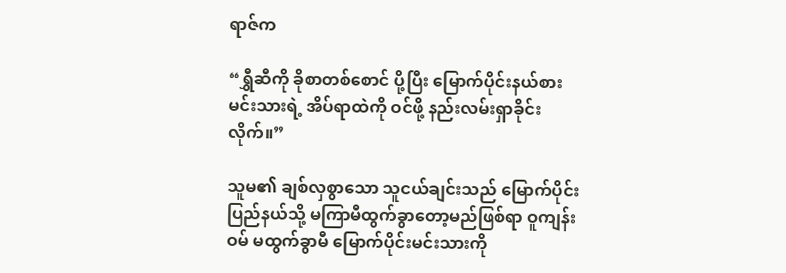ရာဇ်က

“ရွှီဆီကို ခိုစာတစ်စောင် ပို့ပြီး မြောက်ပိုင်းနယ်စားမင်းသားရဲ့ အိပ်ရာထဲကို ဝင်ဖို့ နည်းလမ်းရှာခိုင်းလိုက်။”

သူမ၏ ချစ်လှစွာသော သူငယ်ချင်းသည် မြောက်ပိုင်းပြည်နယ်သို့ မကြာမီထွက်ခွာတော့မည်ဖြစ်ရာ ဝူကျန်းဝမ် မထွက်ခွာမီ မြောက်ပိုင်းမင်းသားကို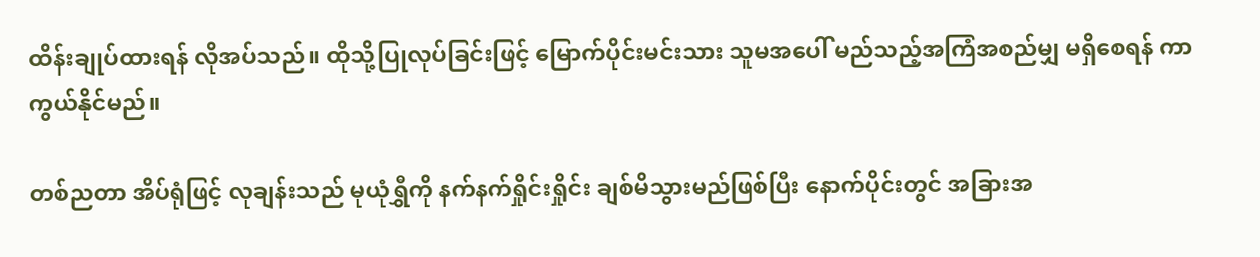ထိန်းချုပ်ထားရန် လိုအပ်သည်။ ထိုသို့ပြုလုပ်ခြင်းဖြင့် မြောက်ပိုင်းမင်းသား သူမအပေါ် မည်သည့်အကြံအစည်မျှ မရှိစေရန် ကာကွယ်နိုင်မည်။

တစ်ညတာ အိပ်ရုံဖြင့် လုချန်းသည် မုယုံရွှီကို နက်နက်ရှိုင်းရှိုင်း ချစ်မိသွားမည်ဖြစ်ပြီး နောက်ပိုင်းတွင် အခြားအ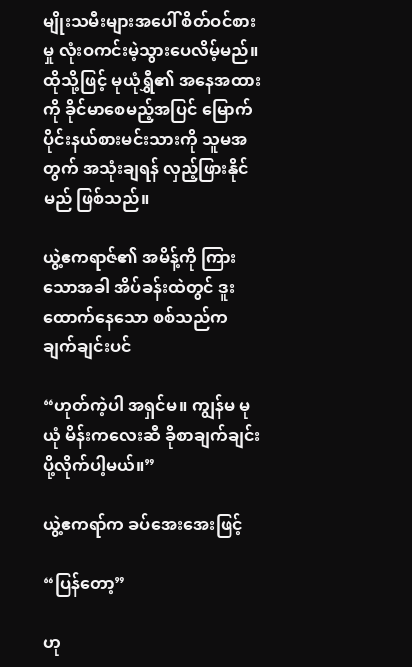မျိုးသမီးများအပေါ် စိတ်ဝင်စားမှု လုံးဝကင်းမဲ့သွားပေလိမ့်မည်။ ထိုသို့ဖြင့် မုယုံရွှီ၏ အနေအထားကို ခိုင်မာစေမည့်အပြင် မြောက်ပိုင်းနယ်စားမင်းသားကို သူမအတွက် အသုံးချရန် လှည့်ဖြားနိုင်မည် ဖြစ်သည်။

ယွဲ့ဧကရာဇ်၏ အမိန့်ကို ကြားသောအခါ အိပ်ခန်းထဲတွင် ဒူးထောက်နေသော စစ်သည်က ချက်ချင်းပင်

“ဟုတ်ကဲ့ပါ အရှင်မ။ ကျွန်မ မုယုံ မိန်းကလေးဆီ ခိုစာချက်ချင်း ပို့လိုက်ပါ့မယ်။”

ယွဲ့ဧကရာ်က ခပ်အေးအေးဖြင့်

“ပြန်တော့”

ဟု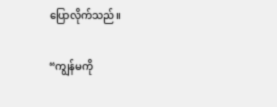ပြောလိုက်သည်။

“ကျွန်မကို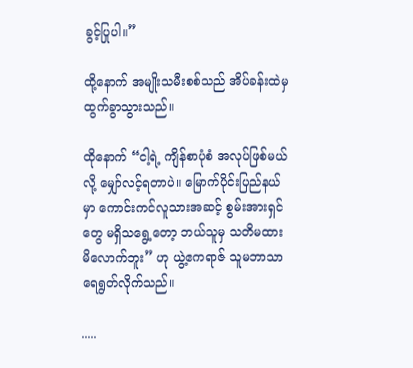ခွင့်ပြုပါ။”

ထို့နောက် အမျိုးသမီးစစ်သည် အိပ်ခန်းထဲမှ ထွက်ခွာသွားသည်။

ထိုနောက် “ငါ့ရဲ့ ကျိန်စာပုံစံ အလုပ်ဖြစ်မယ်လို့ မျှော်လင့်ရတာပဲ။ မြောက်ပိုင်းပြည်နယ်မှာ ကောင်းကင်လူသားအဆင့် စွမ်းအားရှင်တွေ မရှိသရွေ့တော့ ဘယ်သူမှ သတိမထားမိလောက်ဘူး” ဟု ယွဲ့ဧကရာဇ် သူမဘာသာ ရေရွတ်လိုက်သည်။

.....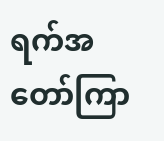ရက်အတော်ကြာ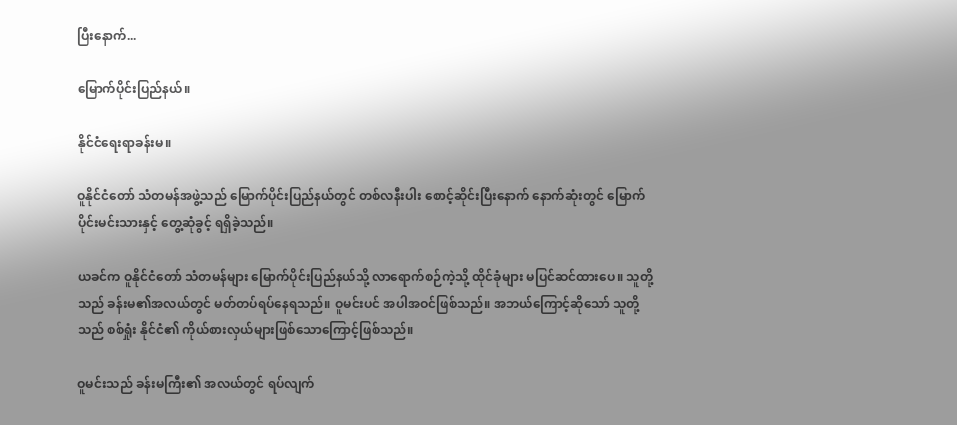ပြီးနောက်...

မြောက်ပိုင်းပြည်နယ်။

နိုင်ငံရေးရာခန်းမ။

ဝူနိုင်ငံတော် သံတမန်အဖွဲ့သည် မြောက်ပိုင်းပြည်နယ်တွင် တစ်လနီးပါး စောင့်ဆိုင်းပြီးနောက် နောက်ဆုံးတွင် မြောက်ပိုင်းမင်းသားနှင့် တွေ့ဆုံခွင့် ရရှိခဲ့သည်။

ယခင်က ဝူနိုင်ငံတော် သံတမန်များ မြောက်ပိုင်းပြည်နယ်သို့ လာရောက်စဉ်ကဲ့သို့ ထိုင်ခုံများ မပြင်ဆင်ထားပေ။ သူတို့သည် ခန်းမ၏အလယ်တွင် မတ်တပ်ရပ်နေရသည်။ ဝူမင်းပင် အပါအဝင်ဖြစ်သည်။ အဘယ်ကြောင့်ဆိုသော် သူတို့သည် စစ်ရှုံး နိုင်ငံ၏ ကိုယ်စားလှယ်များဖြစ်သောကြောင့်ဖြစ်သည်။

ဝူမင်းသည် ခန်းမကြီး၏ အလယ်တွင် ရပ်လျက်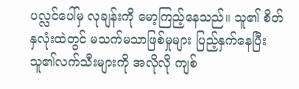ပလ္လင်ပေါ်မှ လုချန်းကို မော့ကြည့်နေသည်။ သူ၏ စိတ်နှလုံးထဲတွင် မသက်မသာဖြစ်မှုများ ပြည့်နှက်နေပြီး သူ၏လက်သီးများကို အလိုလို ကျစ်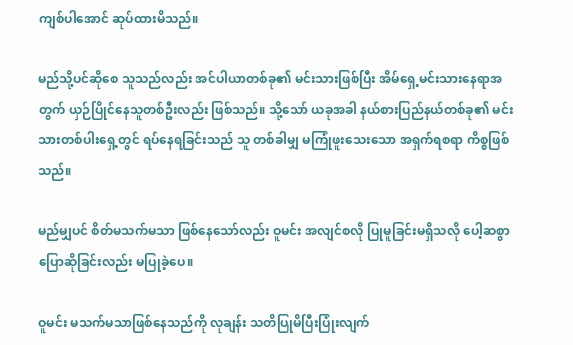ကျစ်ပါအောင် ဆုပ်ထားမိသည်။

မည်သို့ပင်ဆိုစေ သူသည်လည်း အင်ပါယာတစ်ခု၏ မင်းသားဖြစ်ပြီး အိမ်ရှေ့မင်းသားနေရာအတွက် ယှဉ်ပြိုင်နေသူတစ်ဦးလည်း ဖြစ်သည်။ သို့သော် ယခုအခါ နယ်စားပြည်နယ်တစ်ခု၏ မင်းသားတစ်ပါးရှေ့တွင် ရပ်နေရခြင်းသည် သူ တစ်ခါမျှ မကြုံဖူးသေးသော အရှက်ရစရာ ကိစ္စဖြစ်သည်။

မည်မျှပင် စိတ်မသက်မသာ ဖြစ်နေသော်လည်း ဝူမင်း အလျင်စလို ပြုမူခြင်းမရှိသလို ပေါ့ဆစွာ ပြောဆိုခြင်းလည်း မပြုခဲ့ပေ။

ဝူမင်း မသက်မသာဖြစ်နေသည်ကို လုချန်း သတိပြုမိပြီးပြုံးလျက်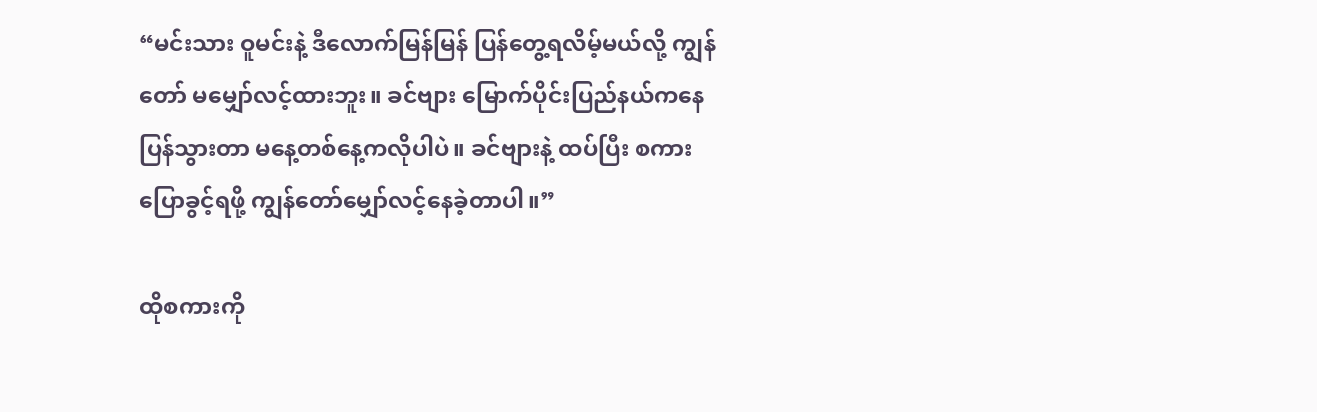“မင်းသား ဝူမင်းနဲ့ ဒီလောက်မြန်မြန် ပြန်တွေ့ရလိမ့်မယ်လို့ ကျွန်တော် မမျှော်လင့်ထားဘူး။ ခင်ဗျား မြောက်ပိုင်းပြည်နယ်ကနေ ပြန်သွားတာ မနေ့တစ်နေ့ကလိုပါပဲ။ ခင်ဗျားနဲ့ ထပ်ပြီး စကားပြောခွင့်ရဖို့ ကျွန်တော်မျှော်လင့်နေခဲ့တာပါ။”

ထိုစကားကို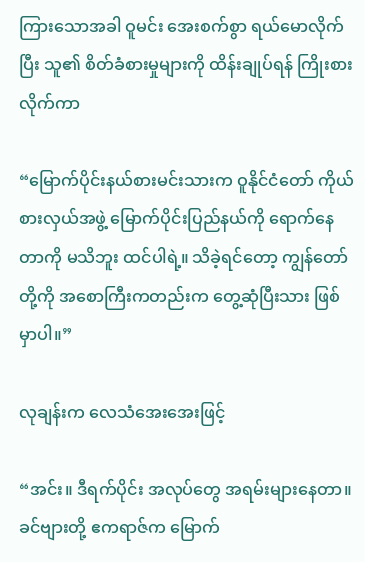ကြားသောအခါ ဝူမင်း အေးစက်စွာ ရယ်မောလိုက်ပြီး သူ၏ စိတ်ခံစားမှုများကို ထိန်းချုပ်ရန် ကြိုးစားလိုက်ကာ

“မြောက်ပိုင်းနယ်စားမင်းသားက ဝူနိုင်ငံတော် ကိုယ်စားလှယ်အဖွဲ့ မြောက်ပိုင်းပြည်နယ်ကို ရောက်နေတာကို မသိဘူး ထင်ပါရဲ့။ သိခဲ့ရင်တော့ ကျွန်တော်တို့ကို အစောကြီးကတည်းက တွေ့ဆုံပြီးသား ဖြစ်မှာပါ။”

လုချန်းက လေသံအေးအေးဖြင့်

“အင်း။ ဒီရက်ပိုင်း အလုပ်တွေ အရမ်းများနေတာ။ ခင်ဗျားတို့ ဧကရာဇ်က မြောက်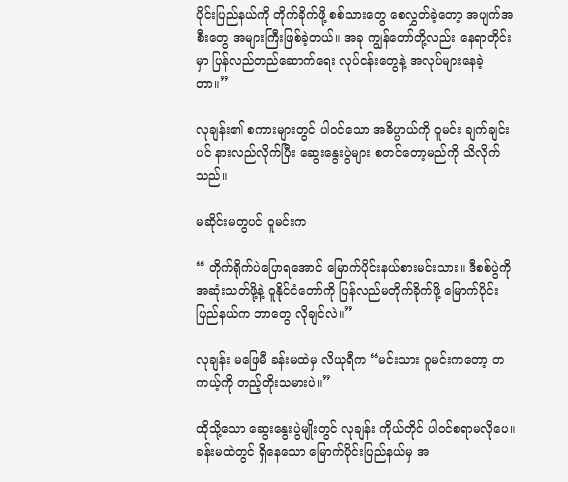ပိုင်းပြည်နယ်ကို တိုက်ခိုက်ဖို့ စစ်သားတွေ စေလွှတ်ခဲ့တော့ အပျက်အစီး‌တွေ အများကြီးဖြစ်ခဲ့တယ်။ အခု ကျွန်‌တော်တို့လည်း နေရာတိုင်းမှာ ပြန်လည်တည်ဆောက်ရေး လုပ်ငန်းတွေနဲ့ အလုပ်များနေခဲ့တာ။”

လုချန်း၏ စကားများတွင် ပါဝင်သော အဓိပ္ပာယ်ကို ဝူမင်း ချက်ချင်းပင် နားလည်လိုက်ပြီး ဆွေးနွေးပွဲများ စတင်တော့မည်ကို သိလိုက်သည်။

မဆိုင်းမတွပင် ဝူမင်းက

“ တိုက်ရိုက်ပဲပြောရအောင် မြောက်ပိုင်းနယ်စားမင်းသား။ ဒီစစ်ပွဲကို အဆုံးသတ်ဖို့နဲ့ ဝူနိုင်ငံတော်ကို ပြန်လည်မတိုက်ခိုက်ဖို့ မြောက်ပိုင်းပြည်နယ်က ဘာတွေ လိုချင်လဲ။”

လုချန်း မဖြေမီ ခန်းမထဲမှ လိယုရီက “မင်းသား ဝူမင်းကတော့ တကယ့်ကို တည့်တိုးသမားပဲ။”

ထိုသို့သော ဆွေးနွေးပွဲမျိုးတွင် လုချန်း ကိုယ်တိုင် ပါဝင်စရာမလိုပေ။ ခန်းမထဲတွင် ရှိနေသော မြောက်ပိုင်းပြည်နယ်မှ အ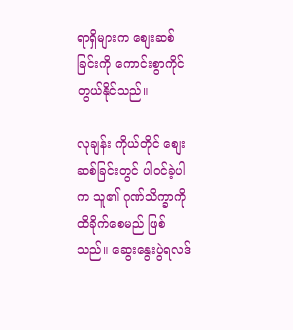ရာရှိများက စျေးဆစ်ခြင်းကို ကောင်းစွာကိုင်တွယ်နိုင်သည်။

လုချန်း ကိုယ်တိုင် စျေးဆစ်ခြင်းတွင် ပါဝင်ခဲ့ပါက သူ၏ ဂုဏ်သိက္ခာကို ထိခိုက်စေမည် ဖြစ်သည်။ ဆွေးနွေးပွဲရလဒ်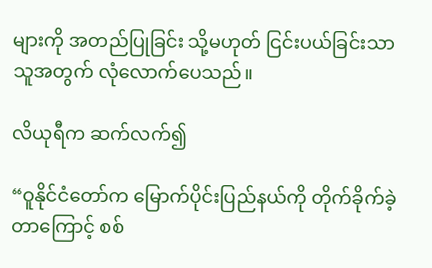များကို အတည်ပြုခြင်း သို့မဟုတ် ငြင်းပယ်ခြင်းသာ သူအတွက် လုံလောက်ပေသည်။

လိယုရီက ဆက်လက်၍

“ဝူနိုင်ငံတော်က မြောက်ပိုင်းပြည်နယ်ကို တိုက်ခိုက်ခဲ့တာကြောင့် စစ်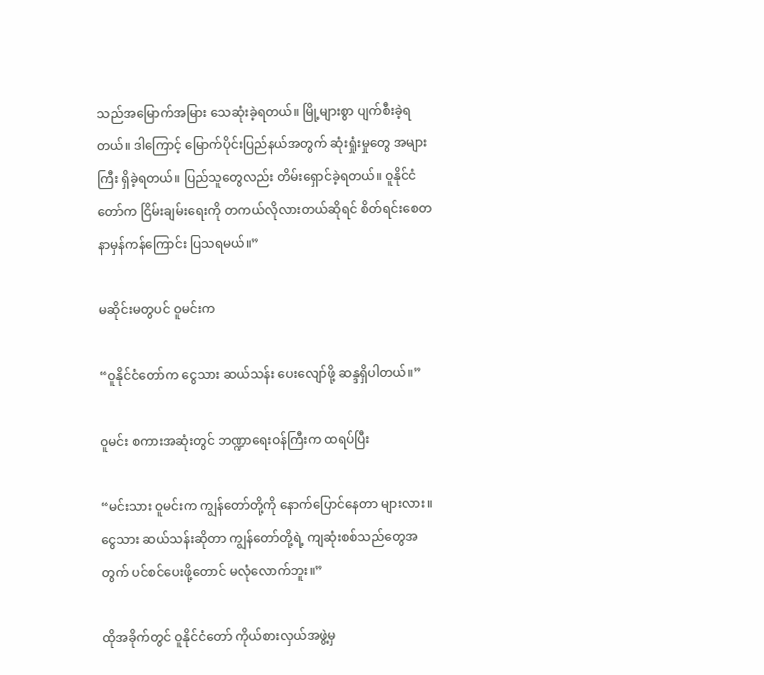သည်အမြောက်အမြား သေဆုံးခဲ့ရတယ်။ မြို့များစွာ ပျက်စီးခဲ့ရတယ်။ ဒါကြောင့် မြောက်ပိုင်းပြည်နယ်အတွက် ဆုံးရှုံးမှုတွေ အများကြီး ရှိခဲ့ရတယ်။ ပြည်သူတွေလည်း တိမ်းရှောင်ခဲ့ရတယ်။ ဝူနိုင်ငံတော်က ငြိမ်းချမ်းရေးကို တကယ်လိုလားတယ်ဆိုရင် စိတ်ရင်းစေတနာမှန်ကန်ကြောင်း ပြသရမယ်။”

မဆိုင်းမတွပင် ဝူမင်းက

“ဝူနိုင်ငံတော်က ငွေသား ဆယ်သန်း ပေးလျော်ဖို့ ဆန္ဒရှိပါတယ်။”

ဝူမင်း စကားအဆုံးတွင် ဘဏ္ဍာရေးဝန်ကြီးက ထရပ်ပြီး

“မင်းသား ဝူမင်းက ကျွန်တော်တို့ကို နောက်ပြောင်နေတာ များလား။ ငွေသား ဆယ်သန်းဆိုတာ ကျွန်တော်တို့ရဲ့ ကျဆုံးစစ်သည်တွေအတွက် ပင်စင်ပေးဖို့တောင် မလုံလောက်ဘူး။”

ထိုအခိုက်တွင် ဝူနိုင်ငံတော် ကိုယ်စားလှယ်အဖွဲ့မှ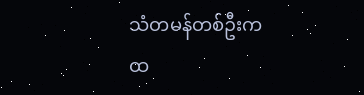သံတမန်တစ်ဦးက ထ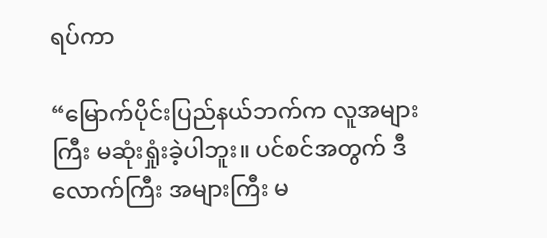ရပ်ကာ

“မြောက်ပိုင်းပြည်နယ်ဘက်က လူအများကြီး မဆုံးရှုံးခဲ့ပါဘူး။ ပင်စင်အတွက် ဒီလောက်ကြီး အများကြီး မ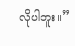လိုပါဘူး။”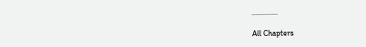.............

All Chapters